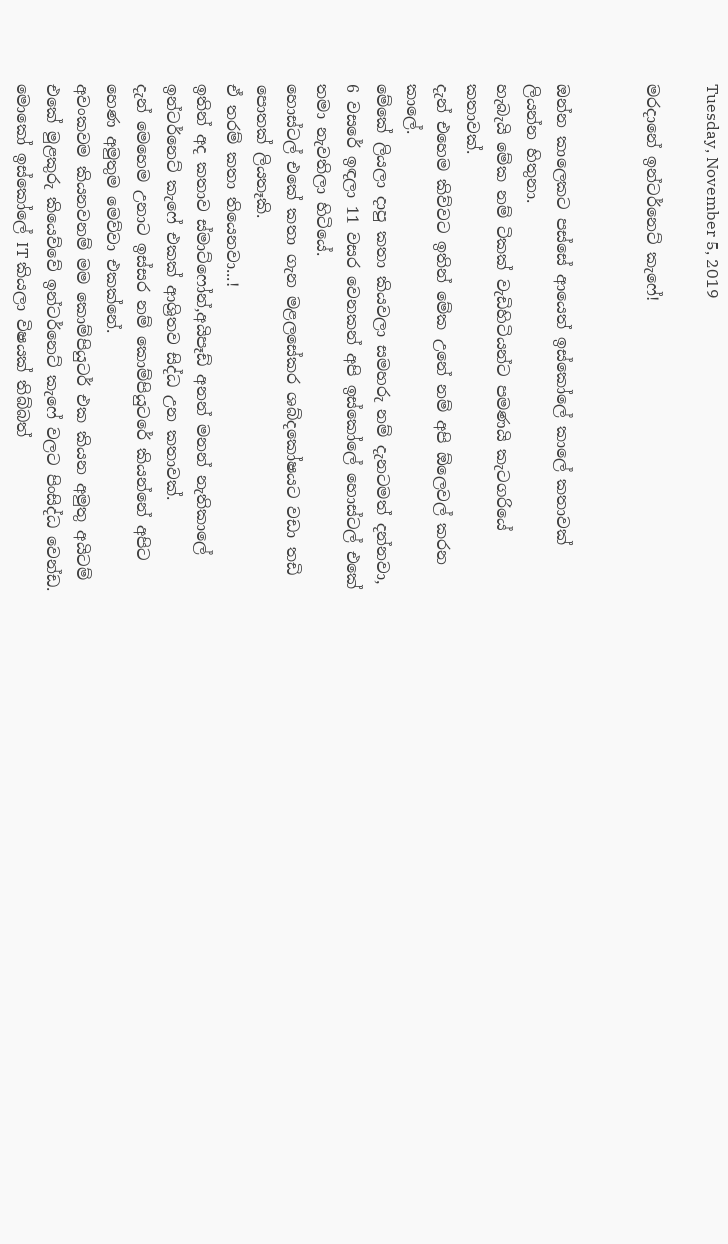Tuesday, November 5, 2019

මරදානේ ඉන්ටර්නෙට් කැෆේ!


ඔන්න කාලෙකට පස්සේ ආයෙත් ඉස්කෝලේ කාලේ කතාවක් ලියන්න හිතුනා.
හැබැයි මේක නම් ටිකක් වැඩිහිටියන්ට පමණයි කැටගරියේ කතාවක්.
දැන් එහෙම කිව්වට ඉතින් මේක උනේ නම් අපි ඕලෙවල් කරන කාලේ.
මේකේ ලියලා දාපු කතා කියවලා සමහරු නම් දැනටමත් දන්නවා,
6 වසරේ ඉඳලා 11 වසර වෙනකන් අපි ඉස්කෝලේ හොස්ටල් එකේ තමා නැවතිලා හිටියේ.
හොස්ටල් එකේ කතා ගැන මළලසේකර ශබ්දකෝෂයට වඩා තඩි පොතක් ලියතෑකි.
ඒ තරම් කතා තියෙනවා...!
ඉතින් අද කතාව ස්මාට්ෆෝන්,අයිපෑඩ් අනන් මනන් නැතිකාලේ ඉන්ටර්නෙට් කැෆේ එකක් ආශ්‍රිතව සිද්ධ උන කතාවක්.
දැන් මෙහෙම උනාට ඉස්සර නම් කොම්පියුටරේ කියන්නේ අපිට හෙණ අමුතුම මෙව්වා එකක්නේ.
අවංකවම කියනවනම් මම කොම්පියුටර් එක කියන අමුතු අයිටම් එකේ මුළකුරු කියෙව්වේ ඉන්ටර්නෙට් කැෆේ වලට පිංසිද්ධ වෙන්ඩ.
මොකෝ ඉස්කෝලේ IT කියලා විෂයක් තිබ්බත්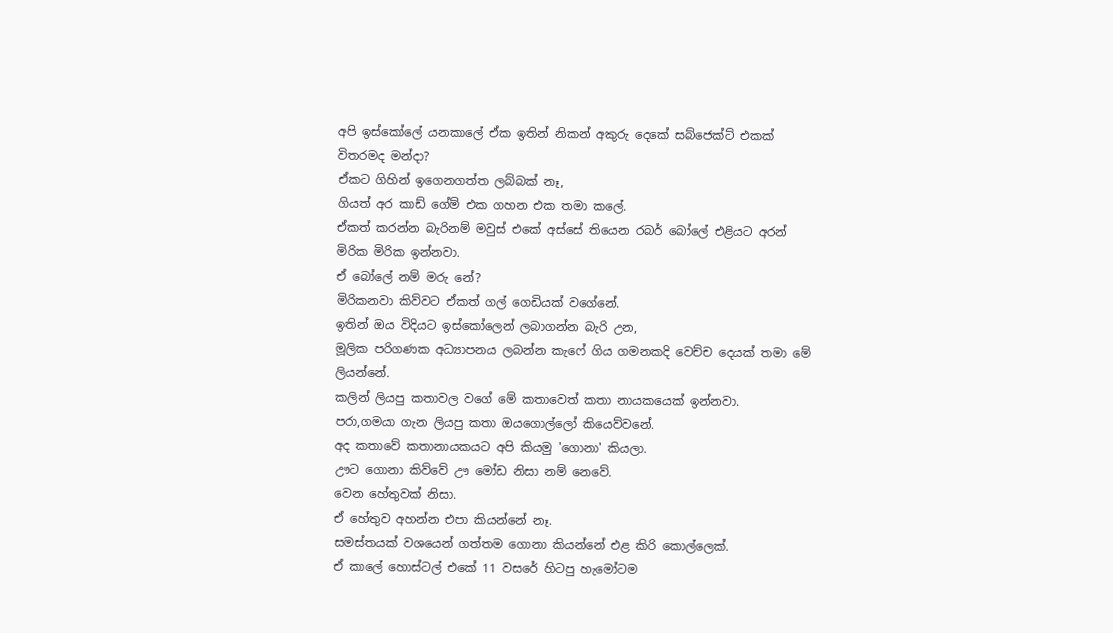අපි ඉස්කෝලේ යනකාලේ ඒක ඉතින් නිකන් අකුරු දෙකේ සබ්ජෙක්ට් එකක් විතරමද මන්දා?
ඒකට ගිහින් ඉගෙනගත්ත ලබ්බක් නෑ,
ගියත් අර කාඩ් ගේම් එක ගහන එක තමා කලේ.
ඒකත් කරන්න බැරිනම් මවුස් එකේ අස්සේ තියෙන රබර් බෝලේ එළියට අරන් මිරික මිරික ඉන්නවා.
ඒ බෝලේ නම් මරු නේ?
මිරිකනවා කිව්වට ඒකත් ගල් ගෙඩියක් වගේනේ.
ඉතින් ඔය විදියට ඉස්කෝලෙන් ලබාගන්න බැරි උන,
මූලික පරිගණක අධ්‍යාපනය ලබන්න කැෆේ ගිය ගමනකදි වෙච්ච දෙයක් තමා මේ ලියන්නේ.
කලින් ලියපු කතාවල වගේ මේ කතාවෙත් කතා නායකයෙක් ඉන්නවා.
පරා,ගමයා ගැන ලියපු කතා ඔයගොල්ලෝ කියෙව්වනේ.
අද කතාවේ කතානායකයට අපි කියමු 'ගොනා' කියලා.
ඌට ගොනා කිව්වේ ඌ මෝඩ නිසා නම් නෙවේ.
වෙන හේතුවක් නිසා.
ඒ හේතුව අහන්න එපා කියන්නේ නෑ.
සමස්තයක් වශයෙන් ගත්තම ගොනා කියන්නේ එළ කිරි කොල්ලෙක්.
ඒ කාලේ හොස්ටල් එකේ 11 වසරේ හිටපු හැමෝටම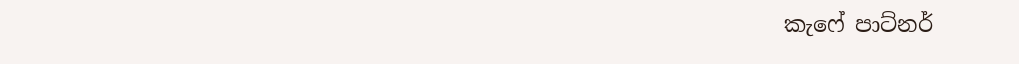කැෆේ පාට්නර්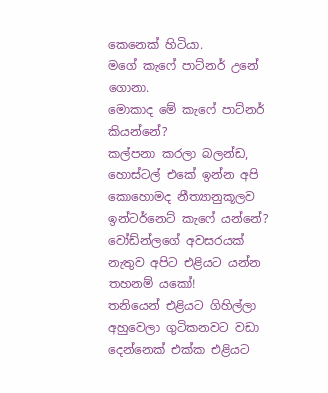කෙනෙක් හිටියා.
මගේ කැෆේ පාට්නර් උනේ ගොනා.
මොකාද මේ කැෆේ පාට්නර් කියන්නේ?
කල්පනා කරලා බලන්ඩ,
හොස්ටල් එකේ ඉන්න අපි කොහොමද නීත්‍යානුකූලව ඉන්ටර්නෙට් කැෆේ යන්නේ?
වෝඩ්න්ලගේ අවසරයක් නැතුව අපිට එළියට යන්න තහනම් යකෝ!
තනියෙන් එළියට ගිහිල්ලා අහුවෙලා ගුටිකනවට වඩා දෙන්නෙක් එක්ක එළියට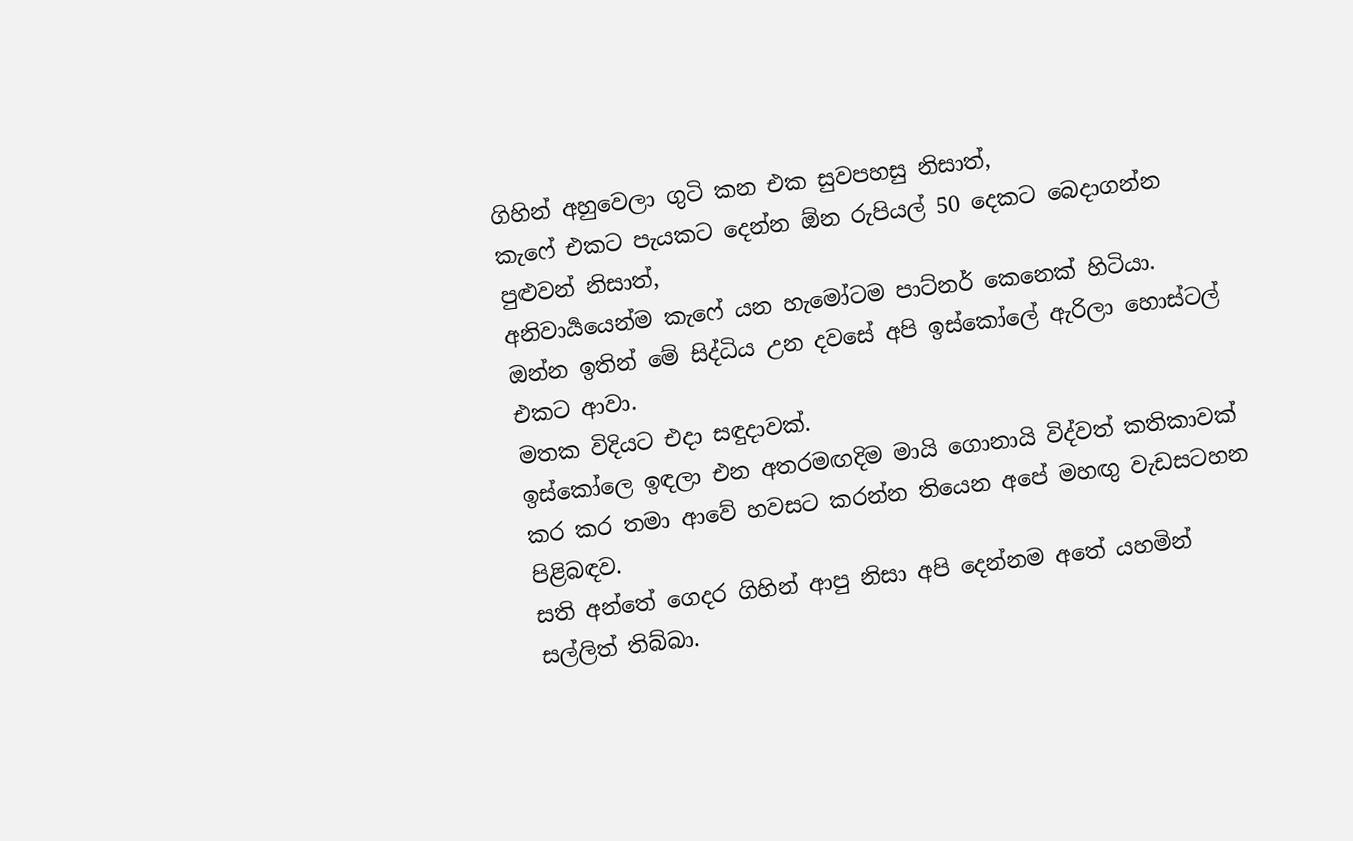ගිහින් අහුවෙලා ගුටි කන එක සුවපහසු නිසාත්,
කැෆේ එකට පැයකට දෙන්න ඕන රුපියල් 50 දෙකට බෙදාගන්න පුළුවන් නිසාත්,
අනිවාර්‍යයෙන්ම කැෆේ යන හැමෝටම පාට්නර් කෙනෙක් හිටියා.
ඔන්න ඉතින් මේ සිද්ධිය උන දවසේ අපි ඉස්කෝලේ ඇරිලා හොස්ටල් එකට ආවා.
මතක විදියට එදා සඳුදාවක්.
ඉස්කෝලෙ ඉඳලා එන අතරමඟදිම මායි ගොනායි විද්වත් කතිකාවක් කර කර තමා ආවේ හවසට කරන්න තියෙන අපේ මහඟු වැඩසටහන පිළිබඳව.
සති අන්තේ ගෙදර ගිහින් ආපු නිසා අපි දෙන්නම අතේ යහමින් සල්ලිත් තිබ්බා.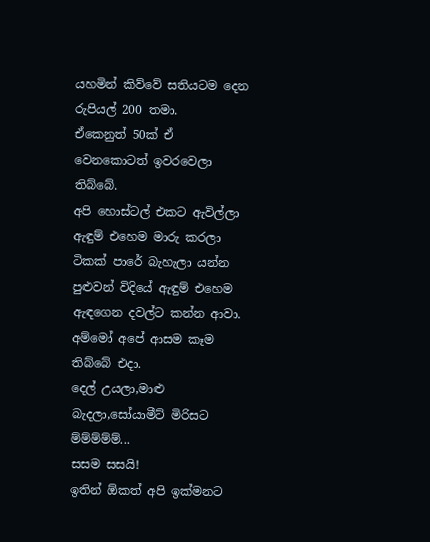යහමින් කිව්වේ සතියටම දෙන රුපියල් 200 තමා.
ඒකෙනුත් 50ක් ඒ වෙනකොටත් ඉවරවෙලා තිබ්බේ.
අපි හොස්ටල් එකට ඇවිල්ලා ඇඳුම් එහෙම මාරු කරලා ටිකක් පාරේ බැහැලා යන්න පුළුවන් විදියේ ඇඳුම් එහෙම ඇඳගෙන දවල්ට කන්න ආවා.
අම්මෝ අපේ ආසම කෑම තිබ්බේ එදා.
දෙල් උයලා,මාළු බැදලා,සෝයාමීට් මිරිසට ම්ම්ම්ම්ම්...
සසම සසයි!
ඉතින් ඕකත් අපි ඉක්මනට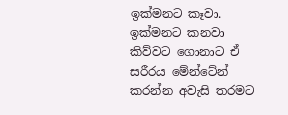ඉක්මනට කෑවා.
ඉක්මනට කනවා කිව්වට ගොනාට ඒ සරීරය මේන්ටේන් කරන්න අවැසි තරමට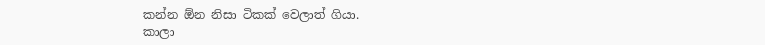කන්න ඕන නිසා ටිකක් වෙලාත් ගියා.
කාලා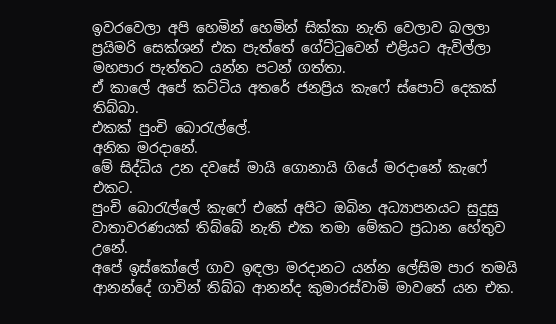ඉවරවෙලා අපි හෙමින් හෙමින් සික්කා නැති වෙලාව බලලා ප්‍රයිමරි සෙක්ශන් එක පැත්තේ ගේට්ටුවෙන් එළියට ඇවිල්ලා මහපාර පැත්තට යන්න පටන් ගත්තා.
ඒ කාලේ අපේ කට්ටිය අතරේ ජනප්‍රිය කැෆේ ස්පොට් දෙකක් තිබ්බා.
එකක් පුංචි බොරැල්ලේ.
අනික මරදානේ.
මේ සිද්ධිය උන දවසේ මායි ගොනායි ගියේ මරදානේ කැෆේ එකට.
පුංචි බොරැල්ලේ කැෆේ එකේ අපිට ඔබින අධ්‍යාපනයට සුදුසු වාතාවරණයක් තිබ්බේ නැති එක තමා මේකට ප්‍රධාන හේතුව උනේ.
අපේ ඉස්කෝලේ ගාව ඉඳලා මරදානට යන්න ලේසිම පාර තමයි ආනන්දේ ගාවින් තිබ්බ ආනන්ද කුමාරස්වාමි මාවතේ යන එක.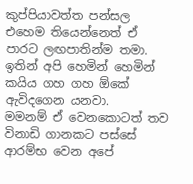කුප්පියාවත්ත පන්සල එහෙම තියෙන්නෙත් ඒ පාරට ලඟපාතින්ම තමා.
ඉතින් අපි හෙමින් හෙමින් කයිය ගහ ගහ ඕකේ ඇවිදගෙන යනවා.
මමනම් ඒ වෙනකොටත් තව විනාඩි ගානකට පස්සේ ආරම්භ වෙන අපේ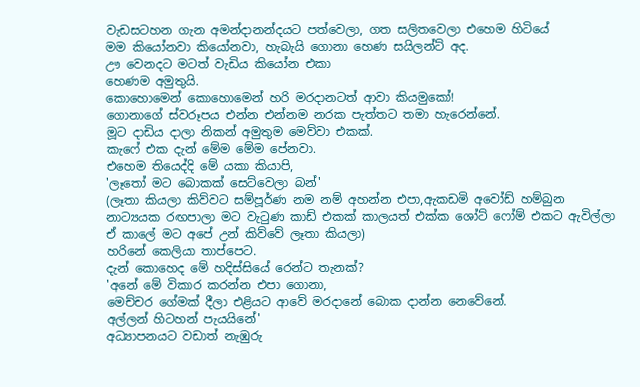වැඩසටහන ගැන අමන්දානන්දයට පත්වෙලා, ගත සලිතවෙලා එහෙම හිටියේ
මම කියෝනවා කියෝනවා, හැබැයි ගොනා හෙණ සයිලන්ට් අද.
ඌ වෙනදට මටත් වැඩිය කියෝන එකා
හෙණම අමුතුයි.
කොහොමෙන් කොහොමෙන් හරි මරදානටත් ආවා කියමුකෝ!
ගොනාගේ ස්වරූපය එන්න එන්නම නරක පැත්තට තමා හැරෙන්නේ.
මූට දාඩිය දාලා නිකන් අමුතුම මෙව්වා එකක්.
කැෆේ එක දැන් මේම මේම පේනවා.
එහෙම තියෙද්දි මේ යකා කියාපි,
'ලෑතෝ මට බොකක් සෙට්වෙලා බන්'
(ලෑතා කියලා කිව්වට සම්පූර්ණ නම නම් අහන්න එපා,ඇකඩමි අවෝඩ් හම්බුන නාට්‍යයක රඟපාලා මට වැටුණ කාඩ් එකක් කාලයත් එක්ක ශෝට් ෆෝම් එකට ඇවිල්ලා ඒ කාලේ මට අපේ උන් කිව්වේ ලෑතා කියලා)
හරිනේ කෙලියා තාප්පෙට.
දැන් කොහෙද මේ හදිස්සියේ රෙන්ට තැනක්?
'අනේ මේ විකාර කරන්න එපා ගොනා,
මෙච්චර ගේමක් දීලා එළියට ආවේ මරදානේ බොක දාන්න නෙවේනේ.
අල්ලන් හිටහන් පැයයිනේ'
අධ්‍යාපනයට වඩාත් නැඹුරු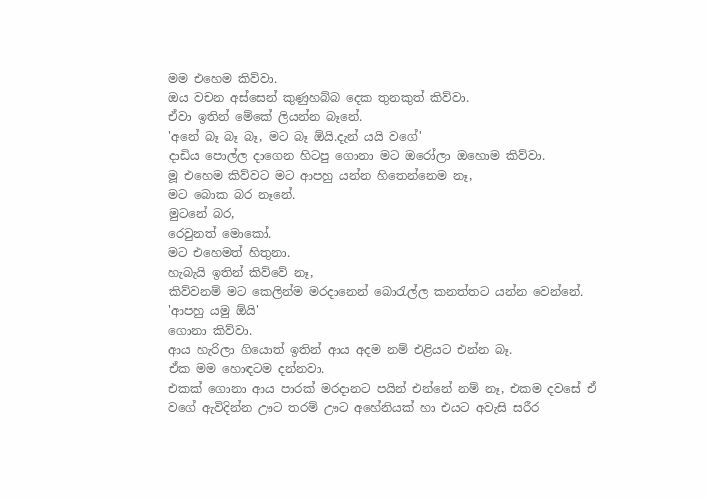මම එහෙම කිව්වා.
ඔය වචන අස්සෙන් කුණුහබ්බ දෙක තුනකුත් කිව්වා.
ඒවා ඉතින් මේකේ ලියන්න බෑනේ.
'අනේ බෑ බෑ බෑ, මට බෑ ඕයි.දැන් යයි වගේ'
දාඩිය පොල්ල දාගෙන හිටපු ගොනා මට ඔරෝලා ඔහොම කිව්වා.
මූ එහෙම කිව්වට මට ආපහු යන්න හිතෙන්නෙම නෑ,
මට බොක බර නෑනේ.
මුටනේ බර,
රෙවුනත් මොකෝ.
මට එහෙමත් හිතුනා.
හැබැයි ඉතින් කිව්වේ නෑ,
කිව්වනම් මට කෙලින්ම මරදානෙන් බොරැල්ල කනත්තට යන්න වෙන්නේ.
'ආපහු ‍යමු ඕයි'
ගොනා කිව්වා.
ආය හැරිලා ගියොත් ඉතින් ආය අදම නම් එළියට එන්න බෑ.
ඒක මම හොඳටම දන්නවා.
එකක් ගොනා ආය පාරක් මරදානට පයින් එන්නේ නම් නෑ, එකම දවසේ ඒ වගේ ඇවිදින්න ඌට තරම් ඌට අහේනියක් හා එයට අවැසි සරීර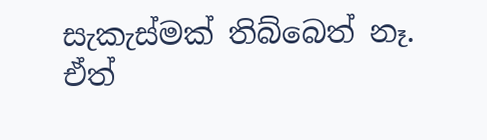සැකැස්මක් තිබ්බෙත් නෑ.
ඒත්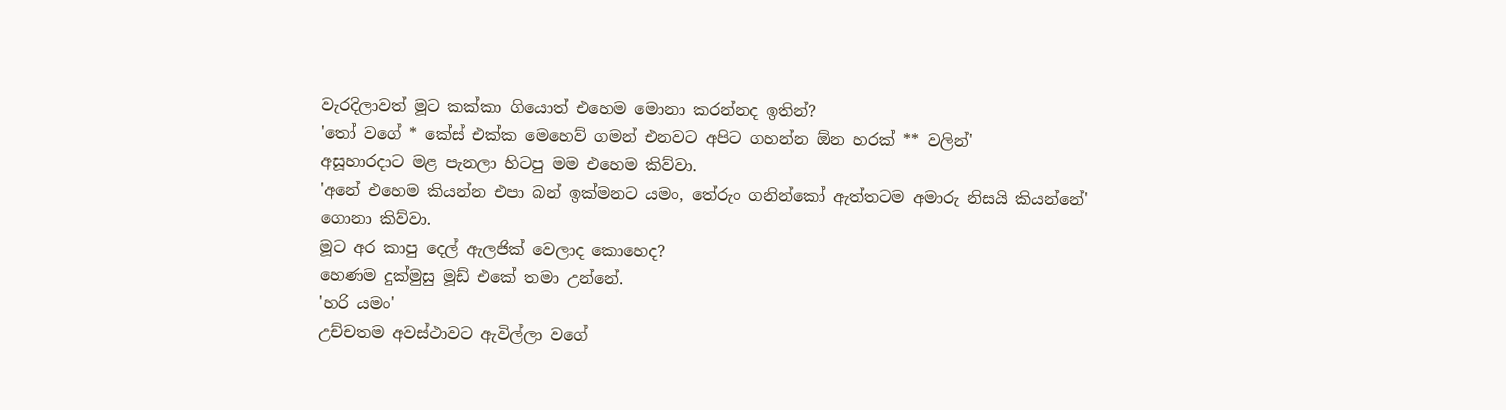වැරදිලාවත් මූට කක්කා ගියොත් එහෙම මොනා කරන්නද ඉතින්?
'තෝ වගේ * කේස් එක්ක මෙහෙව් ගමන් එනවට අපිට ගහන්න ඕන හ‍රක් ** වලින්'
අසූහාරදාට මළ පැනලා හිටපු මම එහෙම කිව්වා.
'අනේ එහෙම කියන්න එපා බන් ඉක්මනට යමං, තේරුං ගනින්කෝ ඇත්තටම අමාරු නිසයි කියන්නේ'
ගොනා කිව්වා.
මූට අර කාපු දෙල් ඇලජික් වෙලාද කොහෙද?
හෙණම දුක්මුසු මූඩ් එකේ තමා උන්නේ.
'හරි ‍යමං'
උච්චතම අවස්ථාවට ඇවිල්ලා වගේ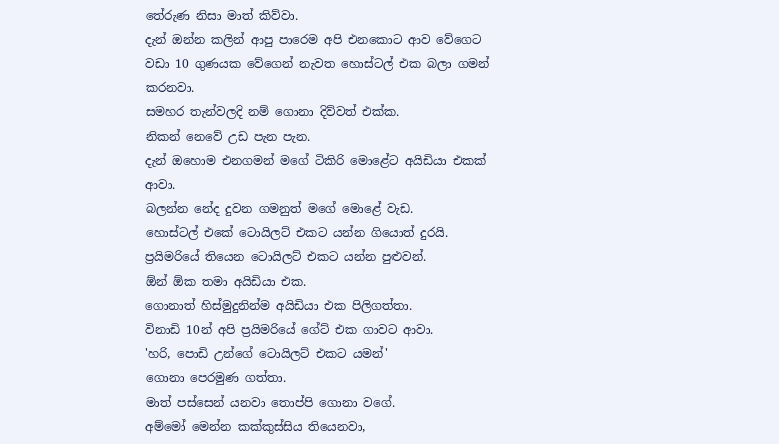තේරුණ නිසා මාත් කිව්වා.
දැන් ඔන්න කලින් ආපු පාරෙම අපි එනකොට ආව වේගෙට වඩා 10 ගුණයක වේගෙන් නැවත හොස්ටල් එක බලා ගමන් කරනවා.
සමහර තැන්වලදි නම් ගොනා දිව්වත් එක්ක.
නිකන් නෙවේ උඩ පැන පැන.
දැන් ඔහොම එනගමන් මගේ ටිකිරි මොළේට අයිඩියා එකක් ආවා.
බලන්න නේද දුවන ගමනුත් මගේ මොළේ වැඩ.
හොස්ටල් එකේ ටොයිලට් එකට යන්න ගියොත් දුරයි.
ප්‍රයිමරියේ තියෙන ටොයිලට් එකට යන්න පුළුවන්.
ඕන් ඕක තමා අයිඩියා එක.
ගොනාත් හිස්මුදුනින්ම අයිඩියා එක පිලිගත්තා.
විනාඩි 10න් අපි ප්‍රයිමරියේ ගේට් එක ගාවට ආවා.
'හරි, පොඩි උන්ගේ ටොයිලට් එකට යමන්'
ගොනා පෙරමුණ ගත්තා.
මාත් පස්සෙන් යනවා තොප්පි ගොනා වගේ.
අම්මෝ මෙන්න කක්කුස්සිය තියෙනවා,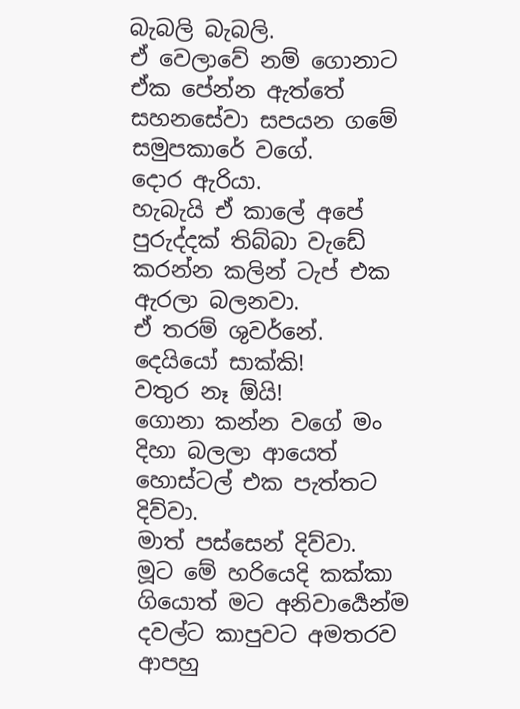බැබලි බැබලි.
ඒ වෙලාවේ නම් ගොනාට ඒක පේන්න ඇත්තේ සහනසේවා සපයන ගමේ සමුපකාරේ වගේ.
දොර ඇරියා.
හැබැයි ඒ කාලේ අපේ පුරුද්දක් තිබ්බා වැඩේ කරන්න කලින් ටැප් එක ඇරලා බලනවා.
ඒ තරම් ශුවර්නේ.
දෙයියෝ සාක්කි!
වතුර නෑ ඕයි!
ගොනා කන්න වගේ මං දිහා බලලා ආයෙත් හොස්ටල් එක පැත්තට දිව්වා.
මාත් පස්සෙන් දිව්වා.
මූට මේ හරියෙදි කක්කා ගියොත් මට අනිවාර්‍යෙන්ම දවල්ට කාපුවට අමතරව ආපහු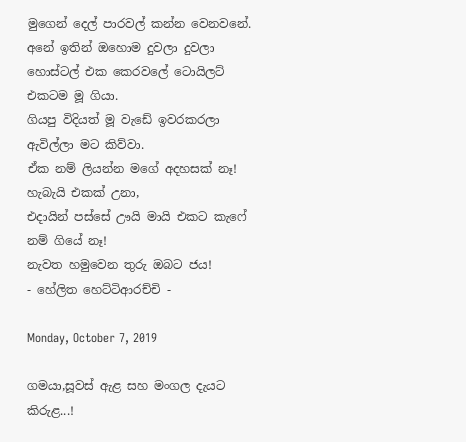මුගෙන් දෙල් පාරවල් කන්න වෙනවනේ.
අනේ ඉතින් ඔහොම දුවලා දුවලා හොස්ටල් එක කෙරවලේ ටොයිලට් එකටම මූ ගියා.
ගියපු විදියත් මූ වැඩේ ඉවරකරලා ඇවිල්ලා මට කිව්වා.
ඒක නම් ලියන්න මගේ අදහසක් නෑ!
හැබැයි එකක් උනා,
එදායින් පස්සේ ඌයි මායි එකට කැෆේ නම් ගියේ නෑ!
නැවත හමුවෙන තුරු ඔබට ජය!
- හේලිත හෙට්ටිආරච්චි -

Monday, October 7, 2019

ගමයා,සූවස් ඇළ සහ මංගල දැයට කිරුළ...!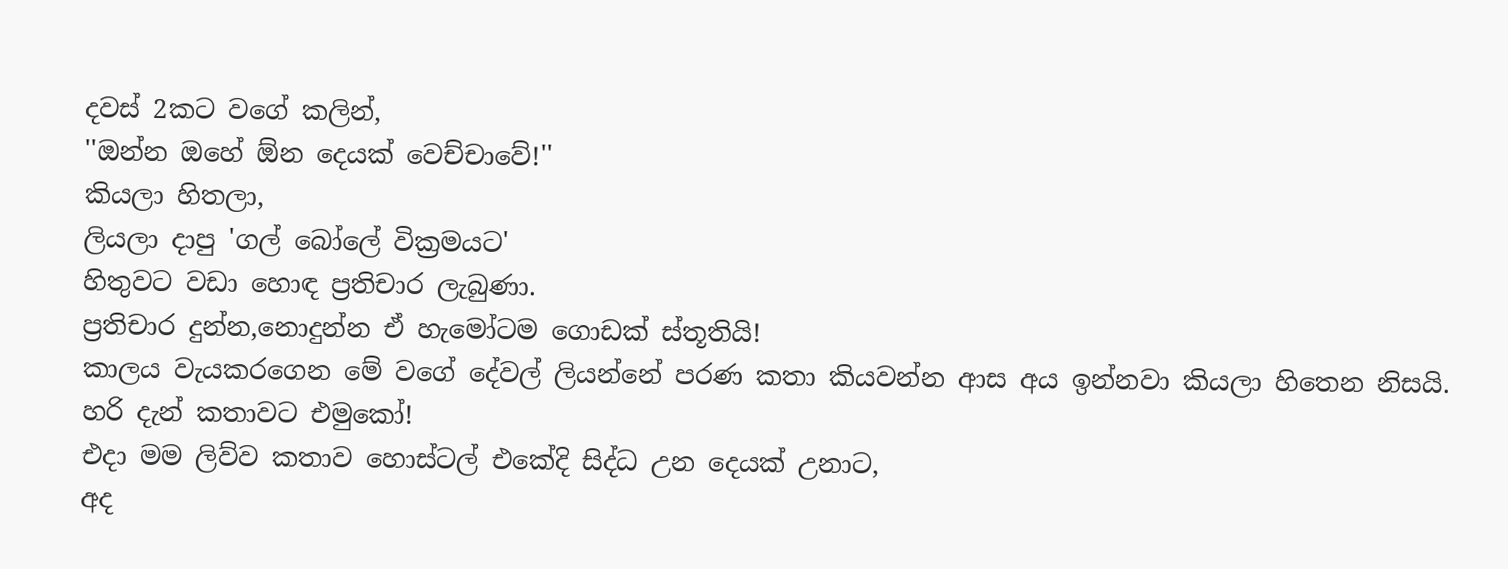දවස් 2කට වගේ කලින්,
''ඔන්න ඔහේ ඕන දෙයක් වෙච්චාවේ!''
කියලා හිතලා,
ලියලා දාපු 'ගල් බෝලේ වික්‍රමයට'
හිතුවට වඩා හොඳ ප්‍රතිචාර ලැබුණා.
ප්‍රතිචාර දුන්න,නොදුන්න ඒ හැමෝටම ගොඩක් ස්තූතියි!
කාලය වැයකරගෙන මේ වගේ දේවල් ලියන්නේ පරණ කතා කියවන්න ආස අය ඉන්නවා කියලා හිතෙන නිසයි.
හරි දැන් කතාවට එමුකෝ!
එදා මම ලිව්ව කතාව හොස්ටල් එකේදි සිද්ධ උන දෙයක් උනාට,
අද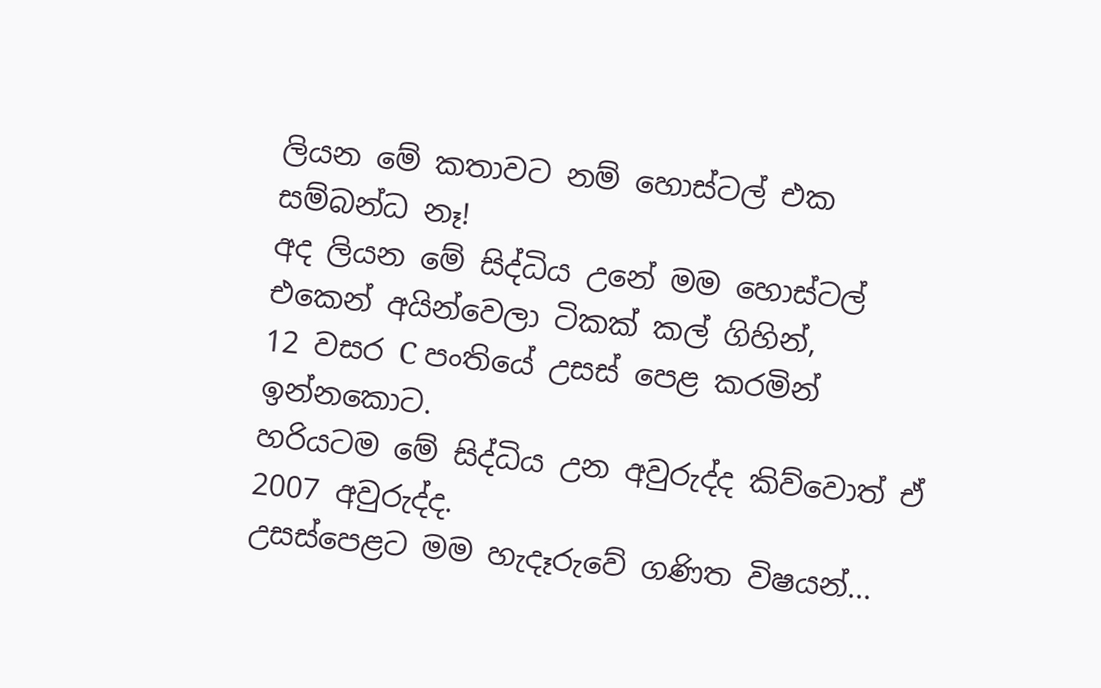ලියන මේ කතාවට නම් හොස්ටල් එක සම්බන්ධ නෑ!
අද ලියන මේ සිද්ධිය උනේ මම හොස්ටල් එකෙන් අයින්වෙලා ටිකක් කල් ගිහින්,
12 වසර C පංතියේ උසස් පෙළ කරමින් ඉන්නකොට.
හරියටම මේ සිද්ධිය උන අවුරුද්ද කිව්වොත් ඒ 2007 අවුරුද්ද.
උසස්පෙළට මම හැදෑරුවේ ගණිත විෂයන්...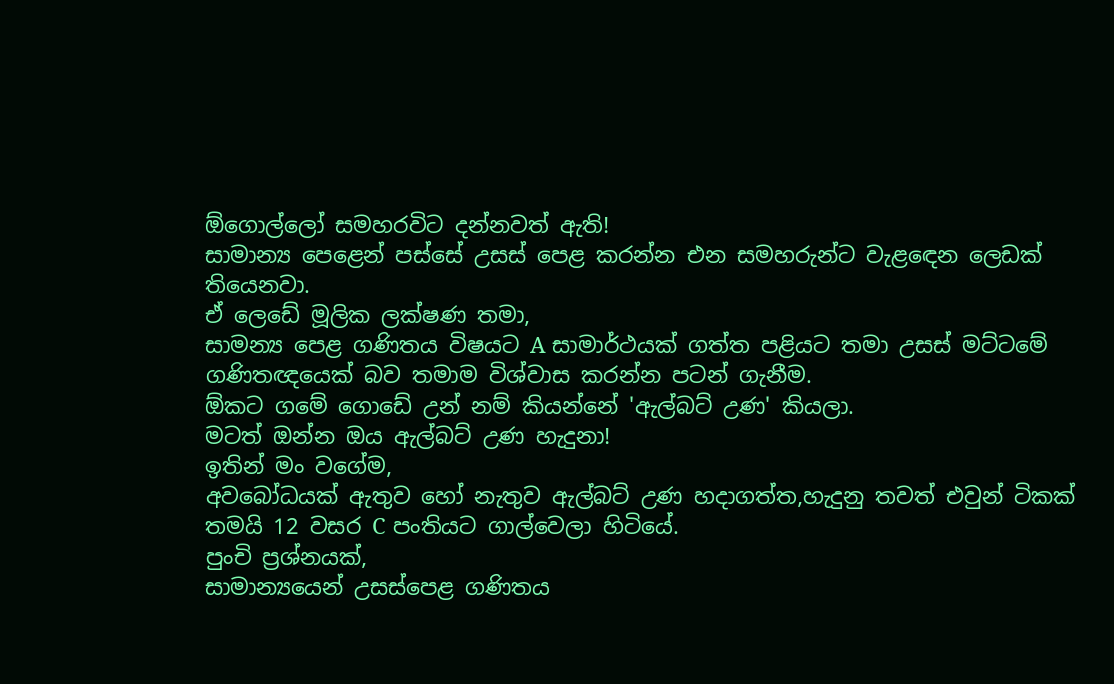ඕගොල්ලෝ සමහරවිට දන්නවත් ඇති!
සාමාන්‍ය පෙළෙන් පස්සේ උසස් පෙළ කරන්න එන සමහරුන්ට වැළඳෙන ලෙඩක් තියෙනවා.
ඒ ලෙඩේ මූලික ලක්ෂණ තමා,
සාමන්‍ය පෙළ ගණිතය විෂයට A සාමාර්ථයක් ගත්ත පළියට තමා උසස් මට්ටමේ ගණිතඥයෙක් බව තමාම විශ්වාස කරන්න පටන් ගැනීම.
ඕකට ගමේ ගොඩේ උන් නම් කියන්නේ 'ඇල්බට් උණ' කියලා.
මටත් ඔන්න ඔය ඇල්බට් උණ හැදුනා!
ඉතින් මං වගේම,
අවබෝධයක් ඇතුව හෝ නැතුව ඇල්බට් උණ හදාගත්‍ත,හැදුනු තවත් එවුන් ටිකක් තමයි 12 වසර C පංතියට ගාල්වෙලා හිටියේ.
පුංචි ප්‍රශ්නයක්,
සාමාන්‍යයෙන් උසස්පෙළ ගණිතය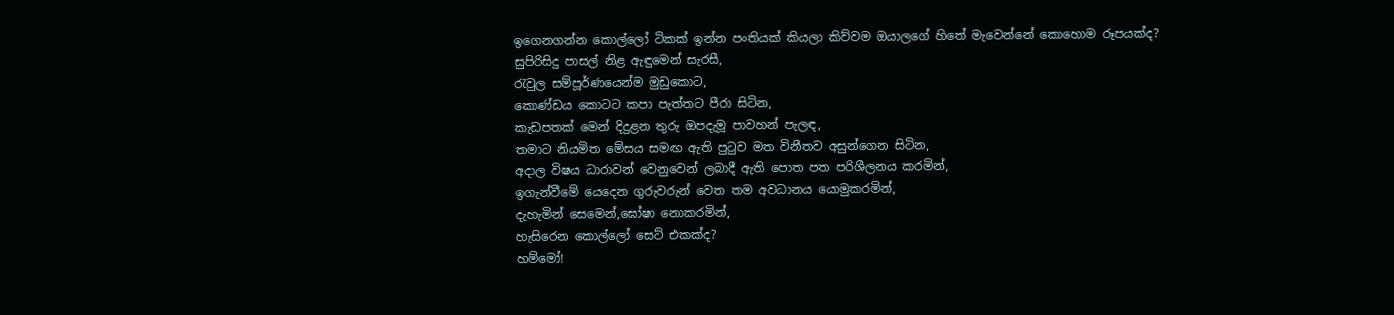ඉගෙනගන්න කොල්ලෝ ටිකක් ඉන්න පංතියක් කියලා කිව්වම ඔයාලගේ හිතේ මැවෙන්නේ කොහොම රූපයක්ද?
සුපිරිසිදු පාසල් නිළ ඇඳුමෙන් සැරසී,
රැවුල සම්පූර්ණයෙන්ම මුඩුකොට,
කොණ්ඩය කොටට කපා පැත්තට පීරා සිටින,
කැඩපතක් මෙන් දිදුළන තුරු ඔපදැමූ පාවහන් පැලඳ,
තමාට නියමිත මේසය සමඟ ඇති පුටුව මත විනීතව අසුන්ගෙන සිටින,
අදාල විෂය ධාරාවන් වෙනුවෙන් ලබාදී ඇති පොත පත පරිශීලනය කරමින්,
ඉගැන්වීමේ යෙදෙන ගුරුවරුන් වෙත තම අවධානය යොමුකරමින්,
දැහැමින් සෙමෙන්,ඝෝෂා නොකරමින්,
හැසිරෙන කොල්ලෝ සෙට් එකක්ද?
හම්මෝ!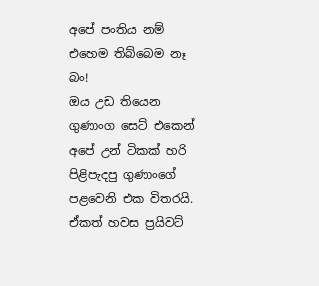අපේ පංතිය නම් එහෙම තිබ්බෙම නෑ බං!
ඔය උඩ තියෙන ගුණාංග සෙට් එකෙන් අපේ උන් ටිකක් හරි පිළිපැදපු ගුණාංගේ පළවෙනි එක විතරයි.
ඒකත් හවස ප්‍රයිවට්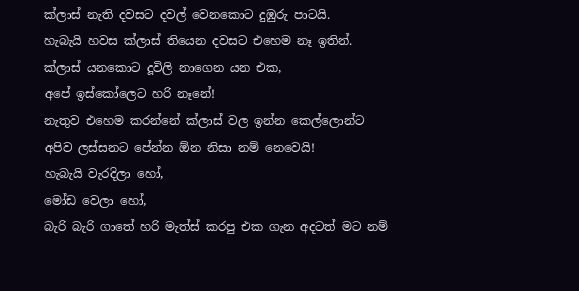ක්ලාස් නැති දවසට දවල් වෙනකොට දුඹුරු පාටයි.
හැබැයි හවස ක්ලාස් තියෙන දවසට එහෙම නෑ ඉතින්.
ක්ලාස් යනකොට දූවිලි නාගෙන යන එක,
අපේ ඉස්කෝලෙට හරි නෑනේ!
නැතුව එහෙම කරන්නේ ක්ලාස් වල ඉන්න කෙල්ලොන්ට අපිව ලස්සනට පේන්න ඕන නිසා නම් නෙවෙයි!
හැබැයි වැරදිලා හෝ,
මෝඩ වෙලා හෝ,
බැරි බැරි ගාතේ හරි මැත්ස් කරපු එක ගැන අදටත් මට නම්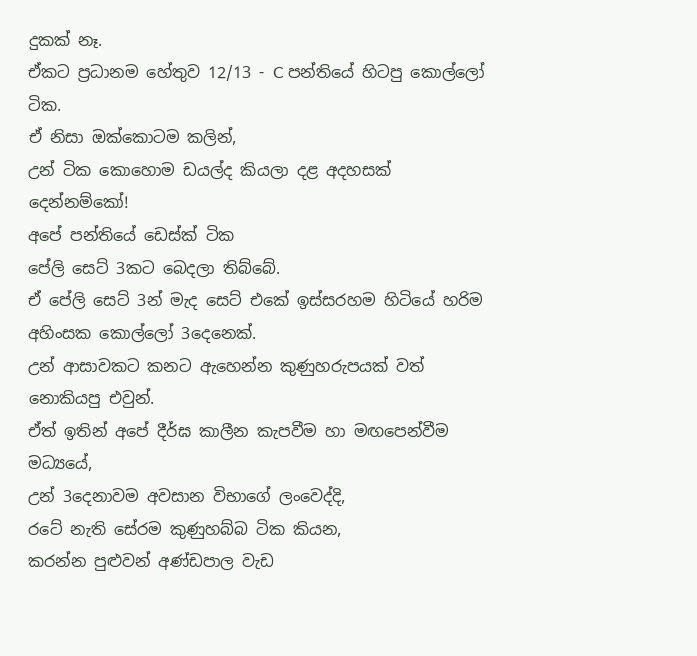දුකක් නෑ.
ඒකට ප්‍රධානම හේතුව 12/13 - C පන්තියේ හිටපු කොල්ලෝ ටික.
ඒ නිසා ඔක්කොටම කලින්,
උන් ටික කොහොම ඩයල්ද කියලා දළ අදහසක් දෙන්නම්කෝ!
අපේ පන්‍තියේ ඩෙස්ක් ටික
පේලි සෙට් 3කට බෙදලා තිබ්බේ.
ඒ පේලි සෙට් 3න් මැද සෙට් එකේ ඉස්සරහම හිටියේ හරිම අහිංසක කොල්ලෝ 3දෙනෙක්.
උන් ආසාවකට කනට ඇහෙන්න කුණුහරුපයක් වත් නොකියපු එවුන්.
ඒත් ඉතින් අපේ දීර්ඝ කාලීන කැපවීම හා මඟපෙන්වීම මධ්‍යයේ,
උන් 3දෙනාවම අවසාන විභාගේ ලංවෙද්දි,
රටේ නැති සේරම කුණුහබ්බ ටික කියන,
කරන්න පුළුවන් අණ්ඩපාල වැඩ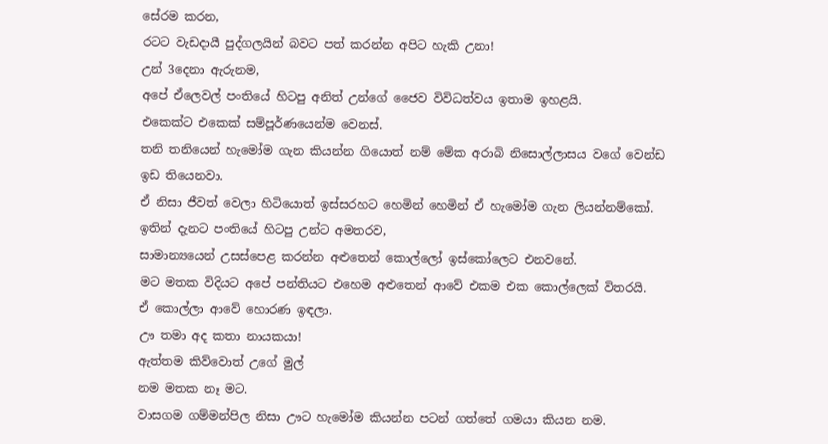සේරම කරන,
රටට වැඩදායී පුද්ගලයින් බවට පත් කරන්න අපිට හැකි උනා!
උන් 3දෙනා ඇරුනම,
අපේ ඒලෙවල් පංතියේ හිටපු අනිත් උන්ගේ ජෛව විවිධත්වය ඉතාම ඉහළයි.
එකෙක්ට එකෙක් සම්පූර්ණයෙන්ම වෙනස්.
තනි තනියෙන් හැමෝම ගැන කියන්න ගියොත් නම් මේක අරාබි නිසොල්ලාසය වගේ වෙන්ඩ ඉඩ තියෙනවා.
ඒ නිසා ජීවත් වෙලා හිටියොත් ඉස්සරහට හෙමින් හෙමින් ඒ හැමෝම ගැන ලියන්නම්කෝ.
ඉතින් දැනට පංතියේ හිටපු උන්ට අමතරව,
සාමාන්‍යයෙන් උසස්පෙළ කරන්න අළුතෙන් කොල්ලෝ ඉස්කෝලෙට එනවනේ.
මට මතක විදියට අපේ පන්තියට එහෙම අළුතෙන් ආවේ එකම එක කොල්ලෙක් විතරයි.
ඒ කොල්ලා ආවේ හොරණ ඉඳලා.
ඌ තමා අද කතා නායකයා!
ඇත්තම කිව්වොත් උගේ මුල්
නම මතක නෑ මට.
වාසගම ගම්මන්පිල නිසා ඌට හැමෝම කියන්න පටන් ගත්තේ ගමයා කියන නම.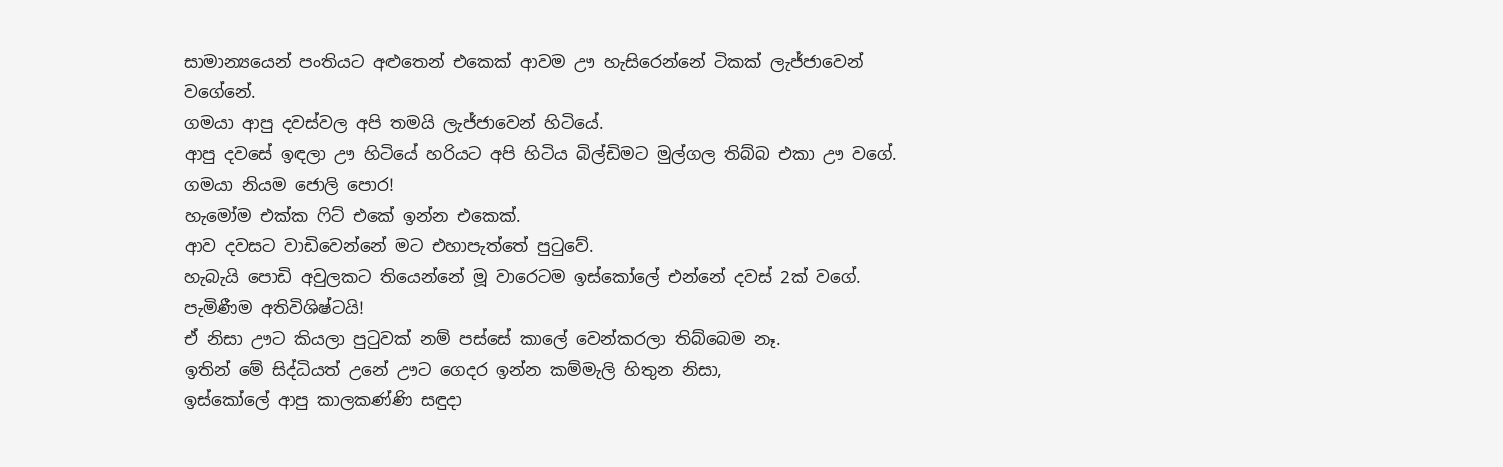සාමාන්‍යයෙන් පංතියට අළුතෙන් එකෙක් ආවම ඌ හැසිරෙන්නේ ටිකක් ලැජ්ජාවෙන් වගේනේ.
ගමයා ආපු දවස්වල අපි තමයි ලැජ්ජාවෙන් හිටියේ.
ආපු දවසේ ඉඳලා ඌ හිටියේ හරියට අපි හිටිය බිල්ඩිමට මුල්ගල තිබ්බ එකා ඌ වගේ.
ගමයා නියම ජොලි පොර!
හැමෝම එක්ක ෆිට් එකේ ඉන්න එකෙක්.
ආව දවසට වාඩිවෙන්නේ මට එහාපැත්තේ පුටුවේ.
හැබැයි පොඩි අවුලකට තියෙන්නේ මූ වාරෙටම ඉස්කෝලේ එන්නේ දවස් 2ක් වගේ.
පැමිණීම අතිවිශිෂ්ටයි!
ඒ නිසා ඌට කියලා පුටුවක් නම් පස්සේ කාලේ වෙන්කරලා තිබ්බෙම නෑ.
ඉතින් මේ සිද්ධියත් උනේ ඌට ගෙදර ඉන්න කම්මැලි හිතුන නිසා,
ඉස්කෝලේ ආපු කාලකණ්ණි සඳුදා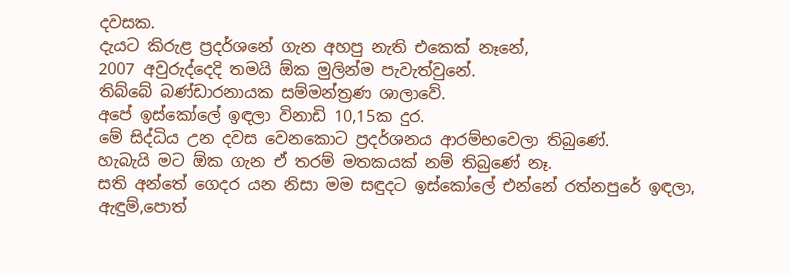දවසක.
දැයට කිරුළ ප්‍රදර්ශනේ ගැන අහපු නැති එකෙක් නෑනේ,
2007 අවුරුද්දෙදි තමයි ඕක මුලින්ම පැවැත්වුනේ.
තිබ්බේ බණ්ඩාරනායක සම්මන්ත්‍රණ ශාලාවේ.
අපේ ඉස්කෝලේ ඉඳලා විනාඩි 10,15ක දුර.
මේ සිද්ධිය උන දවස වෙනකොට ප්‍රදර්ශනය ආරම්භවෙලා තිබුණේ.
හැබැයි මට ඕක ගැන ඒ තරම් මතකයක් නම් තිබුණේ නෑ.
සති අන්තේ ගෙදර යන නිසා මම සඳුදට ඉස්කෝලේ එන්නේ රත්නපුරේ ඉඳලා,
ඇඳුම්,පොත්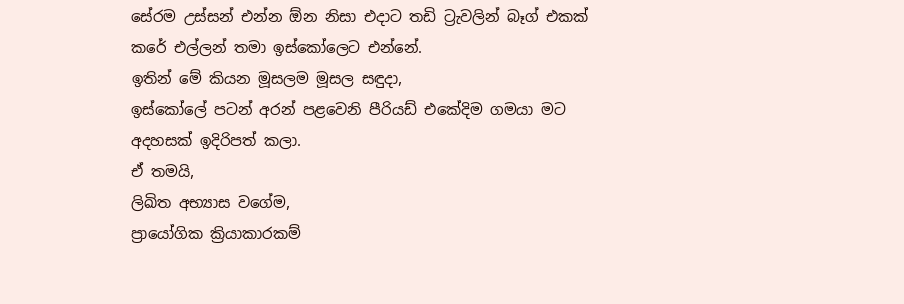සේරම උස්සන් එන්න ඕන නිසා එදාට තඩි ට්‍රැවලින් බෑග් එකක් කරේ එල්ලන් තමා ඉස්කෝලෙට එන්නේ.
ඉතින් මේ කියන මූසලම මූසල සඳුදා,
ඉස්කෝලේ පටන් අරන් පළවෙනි පීරියඩ් එකේදිම ගමයා මට අදහසක් ඉදිරිපත් කලා.
ඒ තමයි,
ලිඛිත අභ්‍යාස වගේම,
ප්‍රායෝගික ක්‍රියාකාරකම්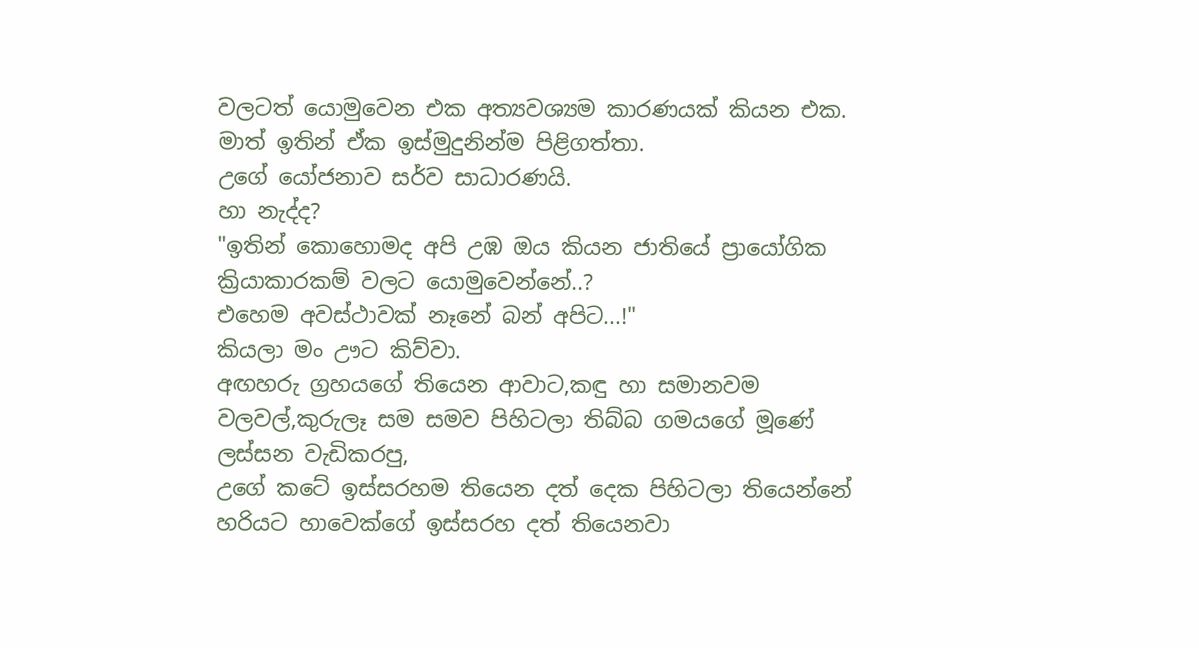වලටත් යොමුවෙන එක අත්‍යවශ්‍යම කාරණයක් කියන එක.
මාත් ඉතින් ඒක ඉස්මුදුනින්ම පිළිගත්තා.
උගේ යෝජනාව සර්ව සාධාරණයි.
හා නැද්ද?
"ඉතින් කොහොමද අපි උඹ ඔය කියන ජාතියේ ප්‍රායෝගික ක්‍රියාකාරකම් වලට යොමුවෙන්නේ..?
එහෙම අවස්ථාවක් නෑනේ බන් අපිට...!"
කියලා මං ඌට කිව්වා.
අඟහරු ග්‍රහයගේ තියෙන ආවාට,කඳු හා සමානවම වලවල්,කුරුලෑ සම සමව පිහිටලා තිබ්බ ගමයගේ මූණේ
ලස්සන වැඩිකරපු,
උගේ කටේ ඉස්සරහම තියෙන දත් දෙක පිහිටලා තියෙන්නේ හරියට හාවෙක්ගේ ඉස්සරහ දත් තියෙනවා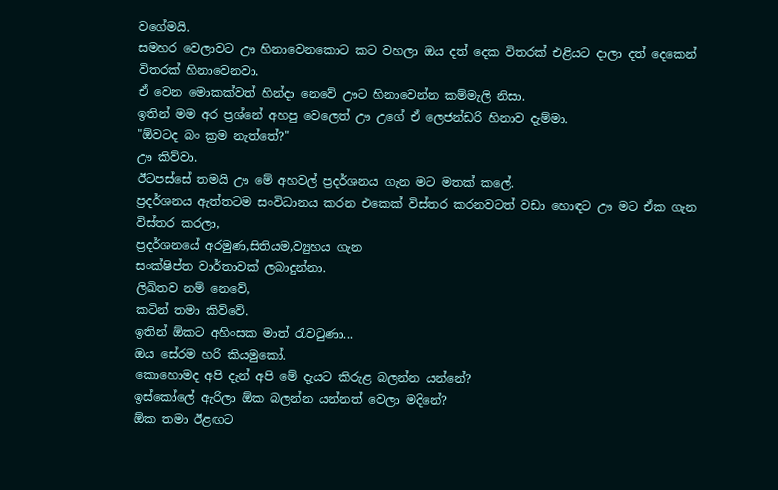වගේමයි.
සමහර වෙලාවට ඌ හිනාවෙනකොට කට වහලා ඔය දත් දෙක විතරක් එළියට දාලා දත් දෙකෙන් විතරක් හිනාවෙනවා.
ඒ වෙන මොකක්වත් හින්දා නෙවේ ඌට හිනාවෙන්න කම්මැලි නිසා.
ඉතින් මම අර ප්‍රශ්නේ අහපු වෙලෙත් ඌ උගේ ඒ ලෙජන්ඩරි හිනාව දැම්මා.
"ඕවටද බං ක්‍රම නැත්තේ?"
ඌ කිව්වා.
ඊටපස්සේ තමයි ඌ මේ අහවල් ප්‍රදර්ශනය ගැන මට මතක් කලේ.
ප්‍රදර්ශනය ඇත්තටම සංවිධානය කරන එකෙක් විස්තර කරනවටත් වඩා හොඳට ඌ මට ඒක ගැන විස්තර කරලා,
ප්‍රදර්ශනයේ අරමුණ,සිතියම,ව්‍යුහය ගැන
සංක්ෂිප්ත වාර්තාවක් ලබාදුන්නා.
ලිඛිතව නම් නෙවේ,
කටින් තමා කිව්වේ.
ඉතින් ඕකට අහිංසක මාත් රැවටුණා...
ඔය සේරම හරි කියමුකෝ.
කොහොමද අපි දැන් අපි මේ දැයට කිරුළ බලන්න යන්නේ?
ඉස්කෝලේ ඇරිලා ඕක බලන්න යන්නත් වෙලා මදිනේ?
ඕක තමා ඊළඟට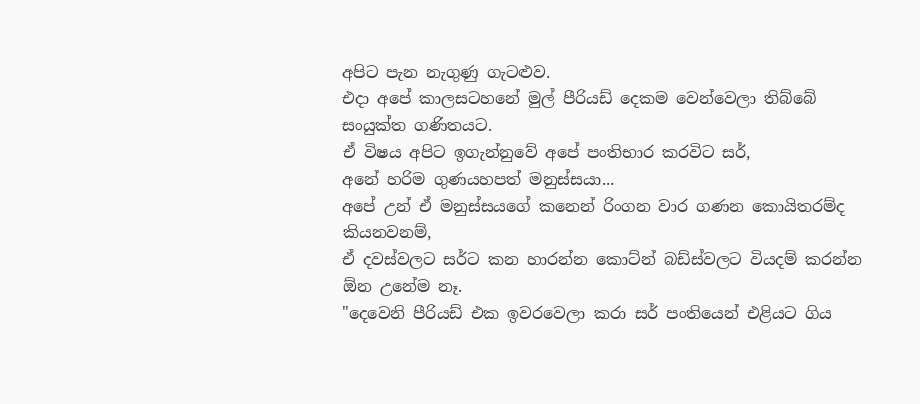අපිට පැන නැගුණු ගැටළුව.
එදා අපේ කාලසටහනේ මුල් පීරියඩ් දෙකම වෙන්වෙලා තිබ්බේ සංයුක්ත ගණිතයට.
ඒ විෂය අපිට ඉගැන්නුවේ අපේ පංතිභාර කරවිට සර්,
අනේ හරිම ගුණයහපත් මනුස්සයා...
අපේ උන් ඒ මනුස්සයගේ කනෙන් රිංගන වාර ගණන කොයිතරම්ද කියනවනම්,
ඒ දවස්වලට සර්ට කන හාරන්න කොට්න් බඩ්ස්වලට වියදම් කරන්න ඕන උනේම නෑ.
"දෙවෙනි පීරියඩ් එක ඉවරවෙලා කරා සර් පංතියෙන් එළියට ගිය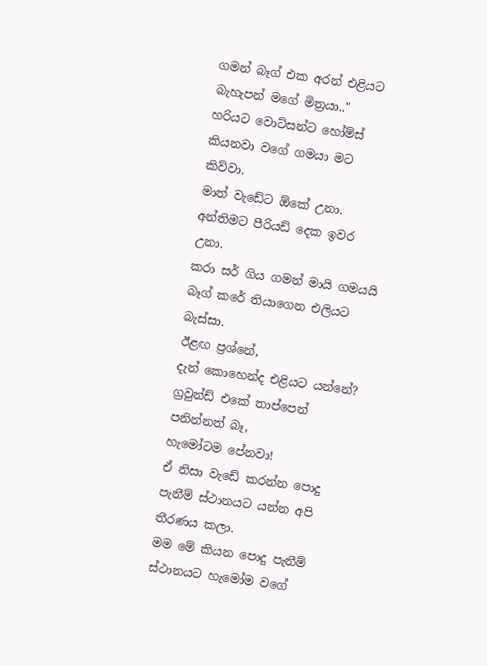ගමන් බෑග් එක අරන් එළියට බැහැපන් මගේ මිත්‍රයා.."
හරියට වොට්සන්ට හෝම්ස් කියනවා වගේ ගමයා මට කිව්වා.
මාත් වැඩේට ඕකේ උනා.
අන්තිමට පීරියඩ් දෙක ඉවර උනා.
කරා සර් ගිය ගමන් මායි ගමයයි බෑග් කරේ තියාගෙන එලියට බැස්සා.
ඊළඟ ප්‍රශ්නේ,
දැන් කොහෙන්ද එළියට යන්නේ?
ග්‍රවුන්ඩ් එකේ තාප්පෙන් පනින්නත් බෑ,
හැමෝටම පේනවා!
ඒ නිසා වැඩේ කරන්න පොදු පැනීම් ස්ථානයට යන්න අපි තීරණය කලා.
මම මේ කියන පොදු පැනීම් ස්ථානයට හැමෝම වගේ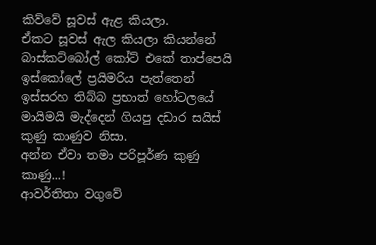කිව්වේ සූවස් ඇළ කියලා.
ඒකට සූවස් ඇල කියලා කියන්නේ බාස්කට්බෝල් කෝට් එකේ තාප්පෙයි ඉස්කෝලේ ප්‍රයිමරිය පැත්තෙන් ඉස්සරහ තිබ්බ ප්‍රභාත් හෝටලයේ මායිමයි මැද්දෙන් ගියපු දඩාර සයිස් කුණු කාණුව නිසා.
අන්න ඒවා තමා පරිපූර්ණ කුණු කාණු...!
ආවර්තිතා වගුවේ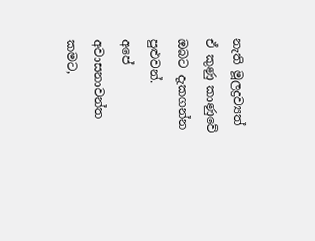නැති මූලද්‍රව්‍යත් ඒ කුණු කාණුවේ ඔබට දැකගන්න පුළුවන්.
අපේ අවාසනාවන්ත කමට,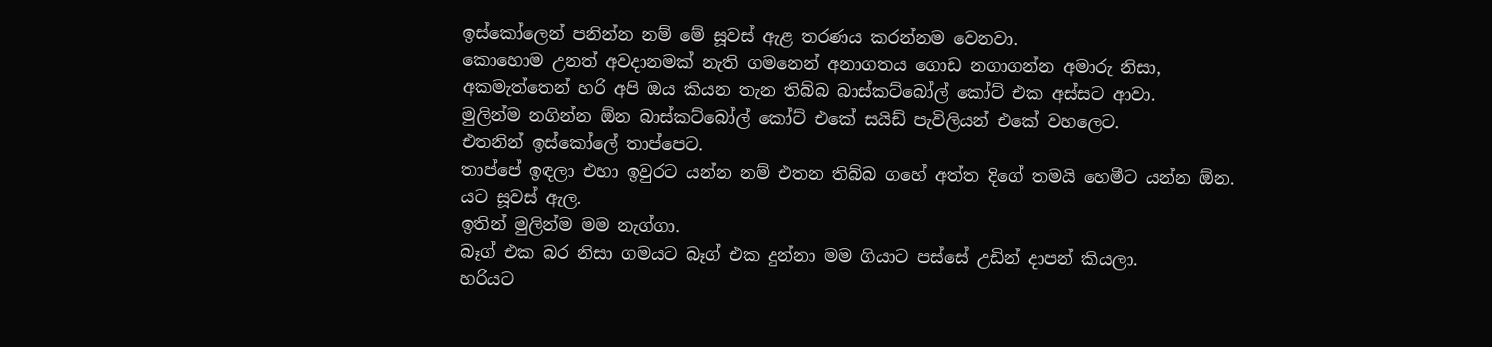ඉස්කෝලෙන් පනින්න නම් මේ සූවස් ඇළ තරණය කරන්නම වෙනවා.
කොහොම උනත් අවදානමක් නැති ගමනෙන් අනාගතය ගොඩ නගාගන්න අමාරු නිසා,
අකමැත්තෙන් හරි අපි ඔය කියන තැන තිබ්බ බාස්කට්බෝල් කෝට් එක අස්සට ආවා.
මුලින්ම නගින්න ඕන බාස්කට්බෝල් කෝට් එකේ සයිඩ් පැවිලියන් එකේ වහලෙට.
එතනින් ඉස්කෝලේ තාප්පෙට.
තාප්පේ ඉඳලා එහා ඉවුරට යන්න නම් එතන තිබ්බ ගහේ අත්ත දිගේ තමයි හෙමීට යන්න ඕන.
යට සූවස් ඇල.
ඉතින් මුලින්ම මම නැග්ගා.
බෑග් එක බර නිසා ගමයට බෑග් එක දුන්නා මම ගියාට පස්සේ උඩින් දාපන් කියලා.
හරියට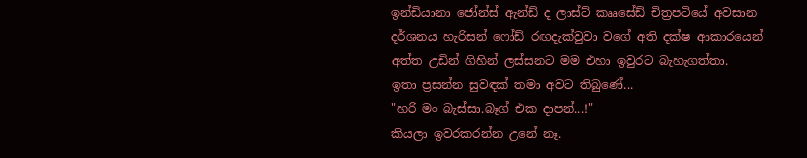ඉන්ඩියානා ජෝන්ස් ඇන්ඩ් ද ලාස්ට් කෲසේඩ් චිත්‍රපටියේ අවසාන දර්ශනය හැරිසන් ෆෝඩ් රඟදැක්වුවා වගේ අති දක්ෂ ආකාරයෙන් අත්ත උඩින් ගිහින් ලස්සනට මම එහා ඉවුරට බැහැගත්තා.
ඉතා ප්‍රසන්න සුවඳක් තමා අවට තිබුණේ...
"හරි මං බැස්සා.බෑග් එක දාපන්...!"
කියලා ඉවරකරන්න උනේ නෑ.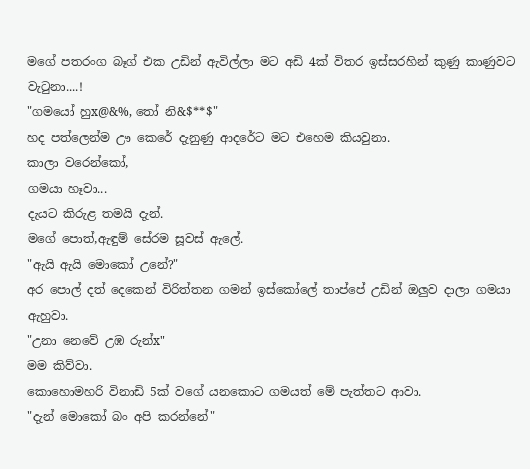මගේ පතරංග බෑග් එක උඩින් ඇවිල්ලා මට අඩි 4ක් විතර ඉස්සරහින් කුණු කාණුවට වැටුනා....!
"ගමයෝ හුx@&%, තෝ නි&$**$"
හද පත්ලෙන්ම ඌ කෙරේ දැනුණු ආදරේට මට එහෙම කියවුනා.
කාලා වරෙන්කෝ,
ගමයා හෑවා...
දැයට කිරුළ තමයි දැන්.
මගේ පොත්,ඇඳුම් සේරම සූවස් ඇලේ.
"ඇයි ඇයි මොකෝ උනේ?"
අර පොල් දත් දෙකෙන් විරිත්තන ගමන් ඉස්කෝලේ තාප්පේ උඩින් ඔලුව දාලා ගමයා ඇහුවා.
"උනා නෙවේ උඹ රුන්x"
මම කිව්වා.
කොහොමහරි විනාඩි 5ක් වගේ යනකොට ගමයත් මේ පැත්තට ආවා.
"දැන් මොකෝ බං අපි කරන්නේ"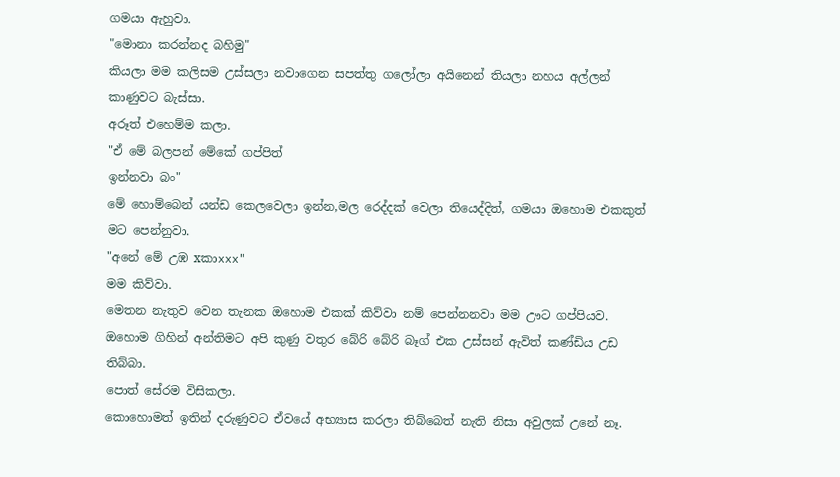ගමයා ඇහුවා.
"මොනා කරන්නද බහිමු"
කියලා මම කලිසම උස්සලා නවාගෙන සපත්තු ගලෝලා අයිනෙන් තියලා නහය අල්ලන් කාණුවට බැස්සා.
අරූත් එහෙම්ම කලා.
"ඒ මේ බලපන් මේකේ ගප්පිත්
ඉන්නවා බං"
මේ හොම්බෙන් යන්ඩ කෙලවෙලා ඉන්න,මල රෙද්දක් වෙලා තියෙද්දිත්, ගමයා ඔහොම එකකුත් මට පෙන්නුවා.
"අනේ මේ උඹ xකාxxx"
මම කිව්වා.
මෙතන නැතුව වෙන තැනක ඔහොම එකක් කිව්වා නම් පෙන්නනවා මම ඌට ගප්පියව.
ඔහොම ගිහින් අන්‍තිමට අපි කුණු වතුර බේරි බේරි බෑග් එක උස්සන් ඇවිත් කණ්ඩිය උඩ තිබ්බා.
පොත් සේරම විසිකලා.
කොහොමත් ඉතින් දරුණුවට ඒවයේ අභ්‍යාස කරලා තිබ්බෙත් නැති නිසා අවුලක් උනේ නෑ.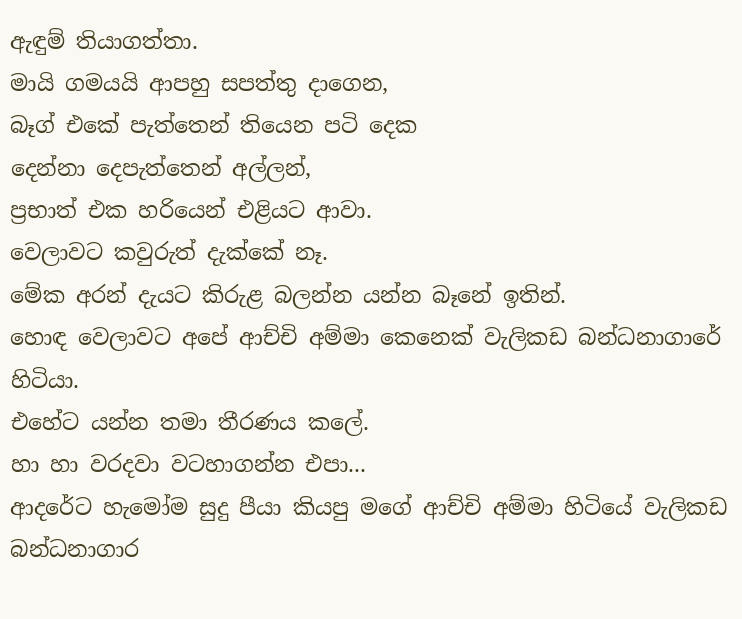ඇඳුම් තියාගත්තා.
මායි ගමයයි ආපහු සපත්තු දාගෙන,
බෑග් එකේ පැත්තෙන් තියෙන පටි දෙක
දෙන්නා දෙපැත්තෙන් අල්ලන්,
ප්‍රභාත් එක හරියෙන් එළියට ආවා.
වෙලාවට කවුරුත් දැක්කේ නෑ.
මේක අරන් දැයට කිරුළ බලන්න යන්න බෑනේ ඉතින්.
හොඳ වෙලාවට අපේ ආච්චි අම්මා කෙනෙක් වැලිකඩ බන්ධනාගාරේ හිටියා.
එහේට යන්න තමා තීරණය කලේ.
හා හා වරදවා වටහාගන්න එපා...
ආදරේට හැමෝම සුදු පීයා කියපු මගේ ආච්චි අම්මා හිටියේ වැලිකඩ බන්ධනාගාර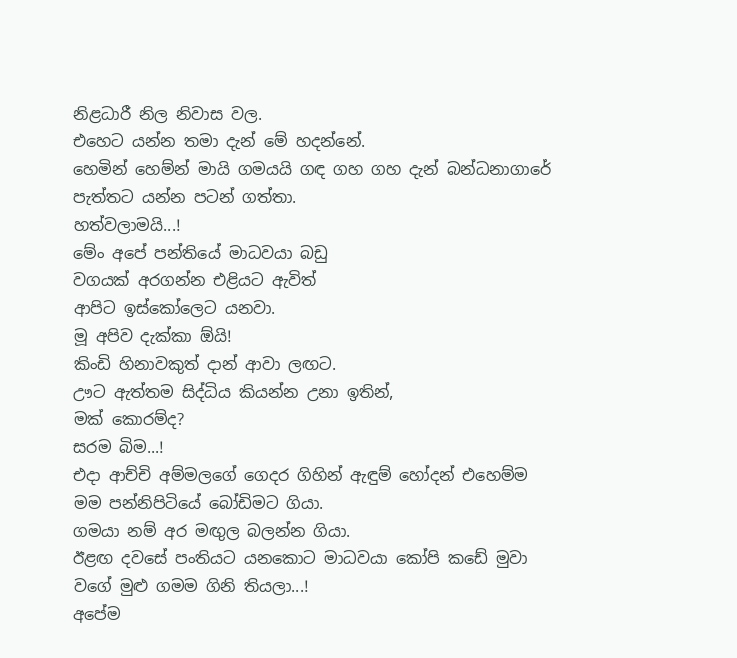නිළධාරී නිල නිවාස වල.
එහෙට යන්න තමා දැන් මේ හදන්නේ.
හෙමින් හෙම්න් මායි ගමයයි ගඳ ගහ ගහ දැන් බන්ධනාගාරේ පැත්තට යන්න පටන් ගත්තා.
හත්වලාමයි...!
මේං අපේ පන්තියේ මාධවයා බඩු
වගයක් අරගන්න එළියට ඇවිත්
ආපිට ඉස්කෝලෙට යනවා.
මූ අපිව දැක්කා ඕයි!
කිංඩි හිනාවකුත් දාන් ආවා ලඟට.
ඌට ඇත්තම සිද්ධිය කියන්න උනා ඉතින්,
මක් කොරම්ද?
සරම බිම...!
එදා ආච්චි අම්මලගේ ගෙදර ගිහින් ඇඳුම් හෝදන් එහෙම්ම මම පන්නිපිටියේ බෝඩිමට ගියා.
ගමයා නම් අර මඟුල බලන්න ගියා.
ඊළඟ දවසේ පංතියට යනකොට මාධවයා කෝපි කඩේ මුවා වගේ මුළු ගමම ගිනි තියලා...!
අපේම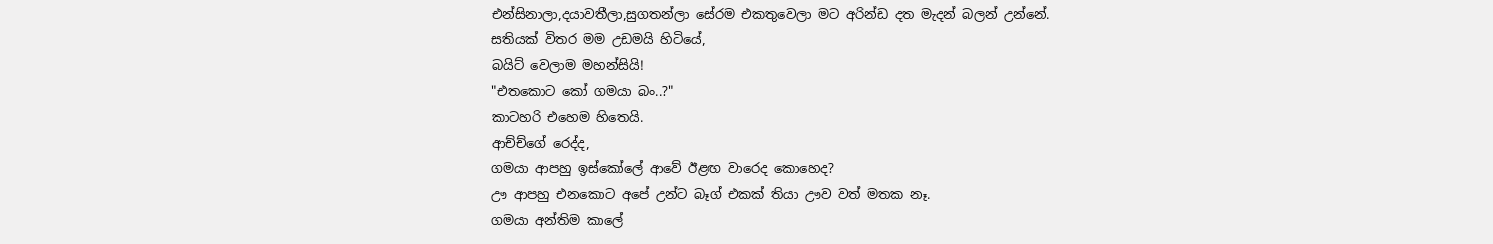එන්සිනාලා,දයාවතීලා,සුගතන්ලා සේරම එකතුවෙලා මට අරින්ඩ දත මැදන් බලන් උන්නේ.
සතියක් විතර මම උඩමයි හිටියේ,
බයිට් වෙලාම මහන්සියි!
"එතකොට කෝ ගමයා බං..?"
කාටහරි එහෙම හිතෙයි.
ආච්ච්ගේ රෙද්ද,
ගමයා ආපහු ඉස්කෝලේ ආවේ ඊළඟ වාරෙද කොහෙද?
ඌ ආපහු එනකොට අපේ උන්ට බෑග් එකක් තියා ඌව වත් මතක නෑ.
ගමයා අන්තිම කාලේ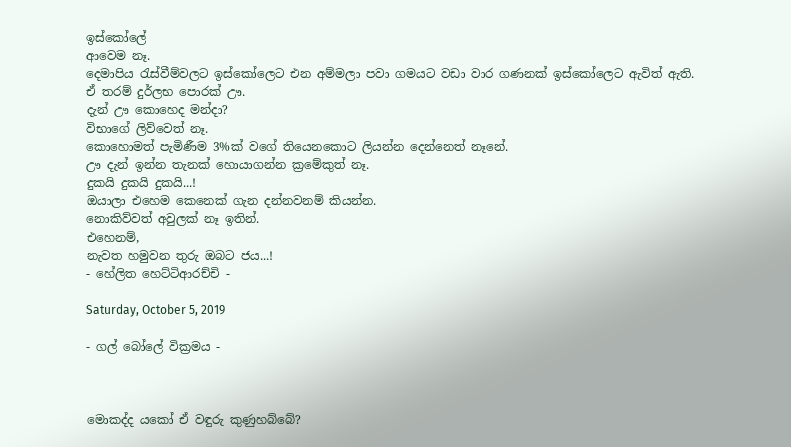ඉස්කෝලේ
ආවෙම නෑ.
දෙමාපිය රැස්වීම්වලට ඉස්කෝලෙට එන අම්මලා පවා ගමයට වඩා වාර ගණනක් ඉස්කෝලෙට ඇවිත් ඇති.
ඒ තරම් දුර්ලභ පොරක් ඌ.
දැන් ඌ කොහෙද මන්දා?
විභාගේ ලිව්වෙත් නෑ.
කොහොමත් පැමිණීම 3%ක් වගේ තියෙනකොට ලියන්න දෙන්නෙත් නෑනේ.
ඌ දැන් ඉන්න තැනක් හොයාගන්න ක්‍රමේකුත් නෑ.
දුකයි දුකයි දුකයි...!
ඔයාලා එහෙම කෙනෙක් ගැන දන්නවනම් කියන්න.
නොකිව්වත් අවුලක් නෑ ඉතින්.
එහෙනම්,
නැවත හමුවන තුරු ඔබට ජය...!
- හේලිත හෙට්ටිආරච්චි -

Saturday, October 5, 2019

- ගල් බෝලේ වික්‍රමය -



මොකද්ද යකෝ ඒ වඳුරු කුණුහබ්බේ?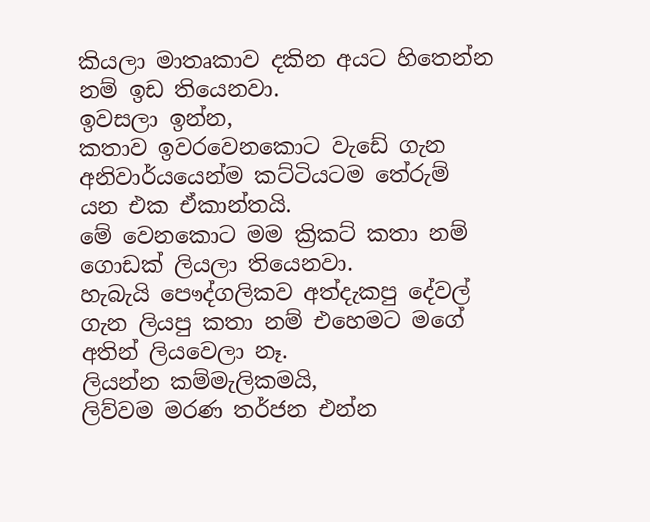කියලා මාතෘකාව දකින අයට හිතෙන්න නම් ඉඩ තියෙනවා.
ඉවසලා ඉන්න,
කතාව ඉවරවෙනකොට වැඩේ ගැන අනිවාර්යයෙන්ම කට්ටියටම තේරුම් යන එක ඒකාන්තයි.
මේ වෙනකොට මම ක්‍රිකට් කතා නම් ගොඩක් ලියලා තියෙනවා.
හැබැයි පෞද්ගලිකව අත්දැකපු දේවල් ගැන ලියපු කතා නම් එහෙමට මගේ අතින් ලියවෙලා නෑ.
ලියන්න කම්මැලිකමයි,
ලිව්වම මරණ තර්ජන එන්න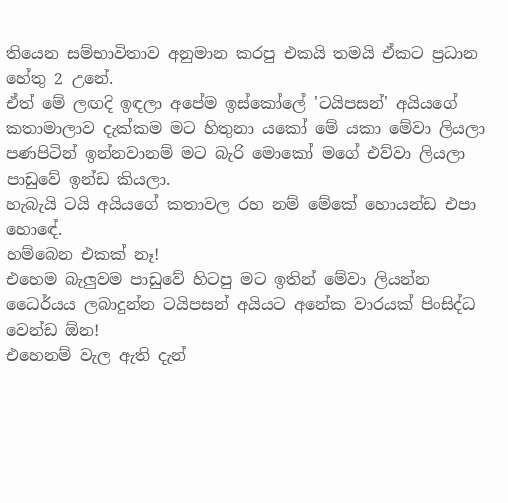තියෙන සම්භාවිතාව අනුමාන කරපු එකයි තමයි ඒකට ප්‍රධාන හේතු 2 උනේ.
ඒත් මේ ලඟදි ඉඳලා අපේම ඉස්කෝලේ 'ටයිපසන්' අයියගේ කතාමාලාව දැක්කම මට හිතුනා යකෝ මේ යකා මේවා ලියලා පණපිටින් ඉන්නවානම් මට බැරි මොකෝ මගේ එව්වා ලියලා පාඩුවේ ඉන්ඩ කියලා.
හැබැයි ටයි අයියගේ කතාවල රහ නම් මේකේ හොයන්ඩ එපා හොඳේ.
හම්බෙන එකක් නෑ!
එහෙම බැලුවම පාඩුවේ හිටපු මට ඉතින් මේවා ලියන්න ධෛර්යය ලබාදුන්න ටයිපසන් අයියට අනේක වාරයක් පිංසිද්ධ වෙන්ඩ ඕන!
එහෙනම් වැල ඇති දැන්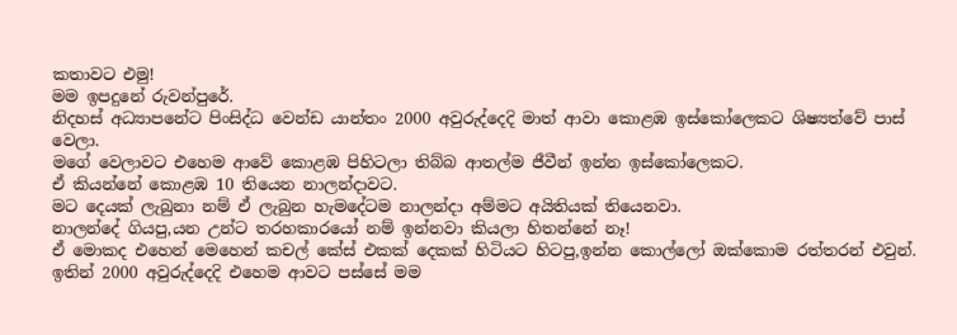කතාවට එමු!
මම ඉපදුනේ රුවන්පුරේ.
නිදහස් අධ්‍යාපනේට පිංසිද්ධ වෙන්ඩ යාන්තං 2000 අවුරුද්දෙදි මාත් ආවා කොළඹ ඉස්කෝලෙකට ශිෂ්‍යත්වේ පාස් වෙලා.
මගේ වෙලාවට එහෙම ආවේ කොළඹ පිහිටලා තිබ්බ ආතල්ම ජීවීන් ඉන්න ඉස්කෝලෙකට.
ඒ කියන්නේ කොළඹ 10 තියෙන නාලන්දාවට.
මට දෙයක් ලැබුනා නම් ඒ ලැබුන හැමදේටම නාලන්දා අම්මට අයිතියක් තියෙනවා.
නාලන්දේ ගියපු,යන උන්ට තරහකාරයෝ නම් ඉන්නවා කියලා හිතන්නේ නෑ!
ඒ මොකද එහෙන් මෙහෙන් කචල් කේස් එකක් දෙකක් හිටියට හිටපු,ඉන්න කොල්ලෝ ඔක්කොම රත්තරන් එවුන්.
ඉතින් 2000 අවුරුද්දෙදි එහෙම ආවට පස්සේ මම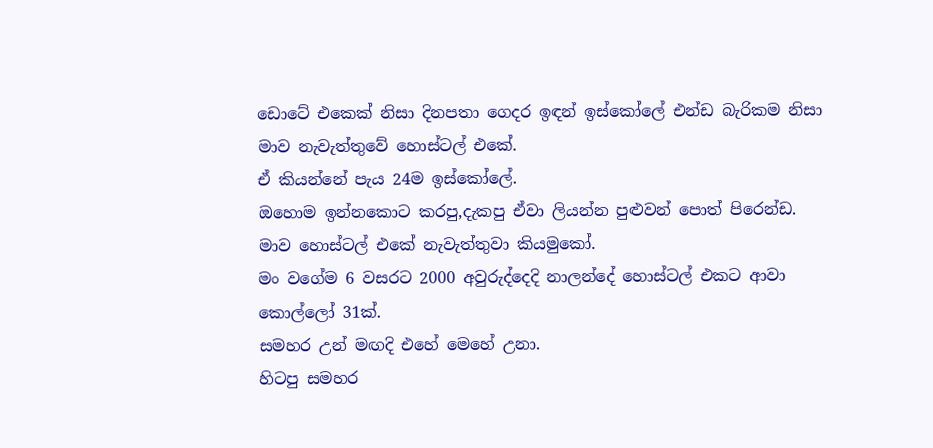ඩොටේ එකෙක් නිසා දිනපතා ගෙදර ඉඳන් ඉස්කෝලේ එන්ඩ බැරිකම නිසා මාව නැවැත්තුවේ හොස්ටල් එකේ.
ඒ කියන්නේ පැය 24ම ඉස්කෝලේ.
ඔහොම ඉන්නකොට කරපු,දැකපු ඒවා ලියන්න පුළුවන් පොත් පිරෙන්ඩ.
මාව හොස්ටල් එකේ නැවැත්තුවා කියමුකෝ.
මං වගේම 6 වසරට 2000 අවුරුද්දෙදි නාලන්දේ හොස්ටල් එකට ආවා කොල්ලෝ 31ක්.
සමහර උන් මඟදි එහේ මෙහේ උනා.
හිටපු සමහර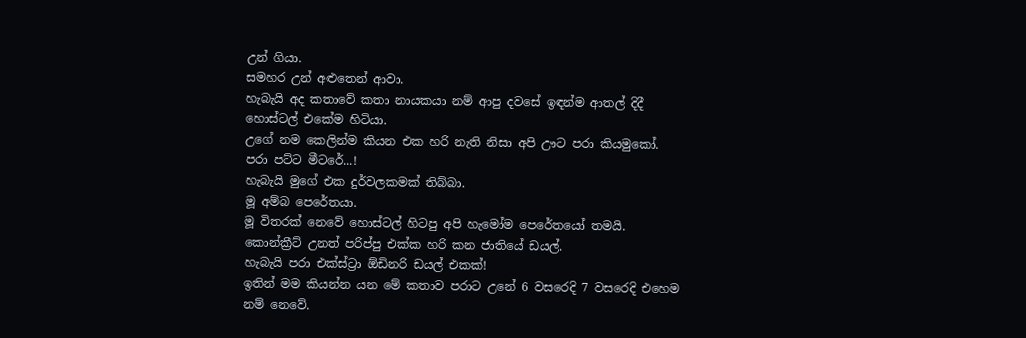උන් ගියා.
සමහර උන් අළුතෙන් ආවා.
හැබැයි අද කතාවේ කතා නායකයා නම් ආපු දවසේ ඉඳන්ම ආතල් දිදී හොස්ටල් එකේම හිටියා.
උගේ නම කෙලින්ම කියන එක හරි නැති නිසා අපි ඌට පරා කියමුකෝ.
පරා පට්ට මීටරේ...!
හැබැයි මුගේ එක දුර්වලකමක් තිබ්බා.
මූ අම්බ පෙරේතයා.
මූ විතරක් නෙවේ හොස්ටල් හිටපු අපි හැමෝම පෙරේතයෝ තමයි.
කොන්ක්‍රීට් උනත් පරිප්පු එක්ක හරි කන ජාතියේ ඩයල්.
හැබැයි පරා එක්‍ස්ට්‍රා ඕඩිනරි ඩයල් එකක්!
ඉතින් මම කියන්න යන මේ කතාව පරාට උනේ 6 වසරෙදි 7 වසරෙදි එහෙම නම් නෙවේ.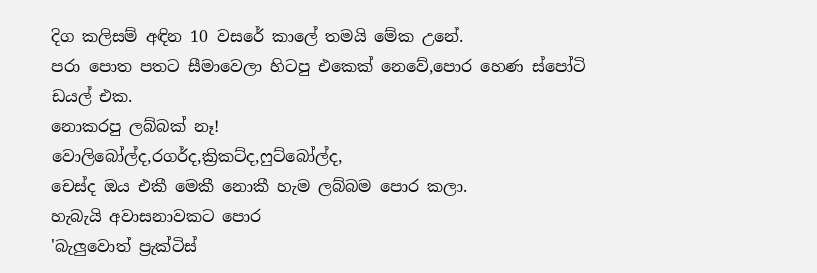දිග කලිසම් අඳින 10 වසරේ කාලේ තමයි මේක උනේ.
පරා පොත පතට සීමාවෙලා හිටපු එකෙක් නෙවේ,පොර හෙණ ස්පෝටි ඩයල් එක.
නොකරපු ලබ්බක් නෑ!
වොලිබෝල්ද,රගර්ද,ක්‍රිකට්ද,ෆුට්බෝල්ද,
චෙස්ද ඔය එකී මෙකී නොකී හැම ලබ්බම පොර කලා.
හැබැයි අවාසනාවකට පොර
'බැලුවොත් ප්‍රැක්ටිස්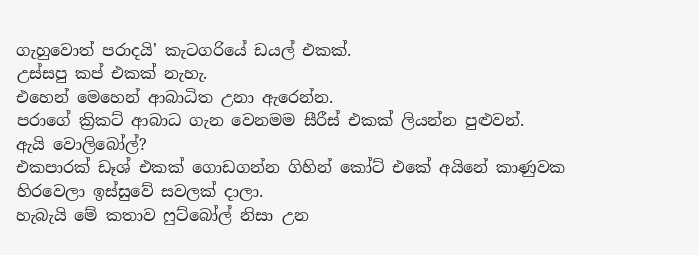ගැහුවොත් පරාදයි' කැටගරියේ ඩයල් එකක්.
උස්සපු කප් එකක් නැහැ.
එහෙන් මෙහෙන් ආබාධිත උනා ඇරෙන්න.
පරාගේ ක්‍රිකට් ආබාධ ගැන වෙනමම සීරීස් එකක් ලියන්න පුළුවන්.
ඇයි වොලිබෝල්?
එකපාරක් ඩෑශ් එකක් ගොඩගන්න ගිහින් කෝට් එකේ අයිනේ කාණුවක හිරවෙලා ඉස්සුවේ සවලක් දාලා.
හැබැයි මේ කතාව ෆුට්බෝල් නිසා උන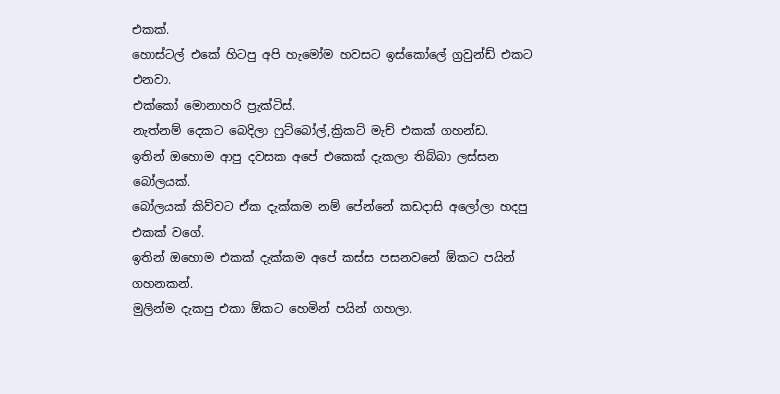එකක්.
හොස්ටල් එකේ හිටපු අපි හැමෝම හවසට ඉස්කෝලේ ග්‍රවුන්ඩ් එකට එනවා.
එක්කෝ මොනාහරි ප්‍රැක්ටිස්.
නැත්නම් දෙකට බෙදිලා ෆුට්බෝල්,ක්‍රිකට් මැච් එකක් ගහන්ඩ.
ඉතින් ඔහොම ආපු දවසක අපේ එකෙක් දැකලා තිබ්බා ලස්සන බෝලයක්.
බෝලයක් කිව්වට ඒක දැක්කම නම් පේන්නේ කඩදාසි අලෝලා හදපු එකක් වගේ.
ඉතින් ඔහොම එකක් දැක්කම අපේ කස්ස පසනවනේ ඕකට පයින් ගහනකන්.
මුලින්ම දැකපු එකා ඕකට හෙමින් පයින් ගහලා.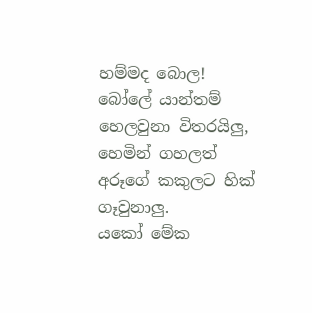හම්මද බොල!
බෝලේ යාන්තම් හෙලවුනා විතරයිලු,
හෙමින් ගහලත් අරූගේ කකුලට හික් ගෑවුනාලු.
යකෝ මේක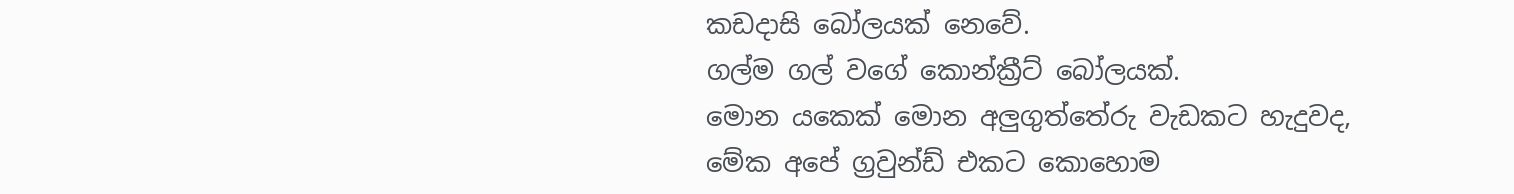කඩදාසි බෝලයක් නෙවේ.
ගල්ම ගල් වගේ කොන්ක්‍රීට් බෝලයක්.
මොන යකෙක් මොන අලුගුත්තේරු වැඩකට හැදුවද,
මේක අපේ ග්‍රවුන්ඩ් එකට කොහොම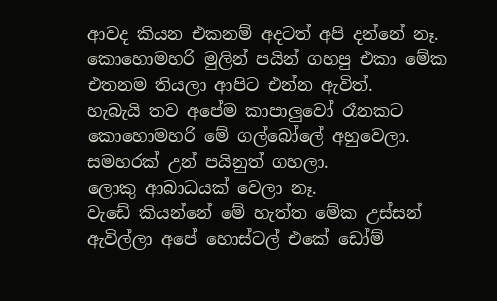ආවද කියන එකනම් අදටත් අපි දන්නේ නෑ.
කොහොමහරි මුලින් පයින් ගහපු එකා මේක එතනම තියලා ආපිට එන්න ඇවිත්.
හැබැයි තව අපේම කාපාලුවෝ රෑනකට කොහොමහරි මේ ගල්බෝලේ අහුවෙලා.
සමහරක් උන් පයිනුත් ගහලා.
ලොකු ආබාධයක් වෙලා නෑ.
වැඩේ කියන්නේ මේ හැත්ත මේක උස්සන් ඇවිල්ලා අපේ හොස්ටල් එකේ ඩෝම්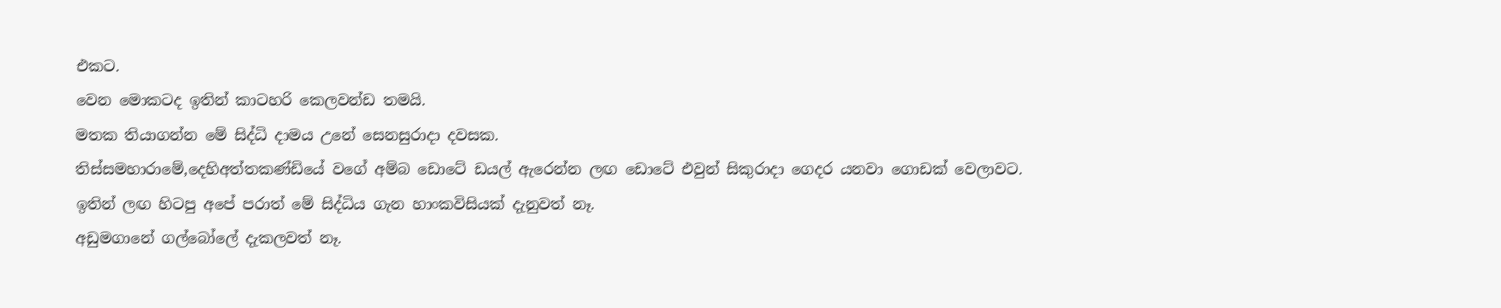එකට.
වෙන මොකටද ඉතින් කාටහරි කෙලවන්ඩ තමයි.
මතක තියාගන්න මේ සිද්ධි දාමය උනේ සෙනසුරාදා දවසක.
තිස්සමහාරාමේ,දෙහිඅත්තකණ්ඩියේ වගේ අම්බ ඩොටේ ඩයල් ඇරෙන්න ලඟ ඩොටේ එවුන් සිකුරාදා ගෙදර යනවා ගොඩක් වෙලාවට.
ඉතින් ලඟ හිටපු අපේ පරාත් මේ සිද්ධිය ගැන හාංකවිසියක් දැනුවත් නෑ.
අඩුමගානේ ගල්බෝලේ දැකලවත් නෑ.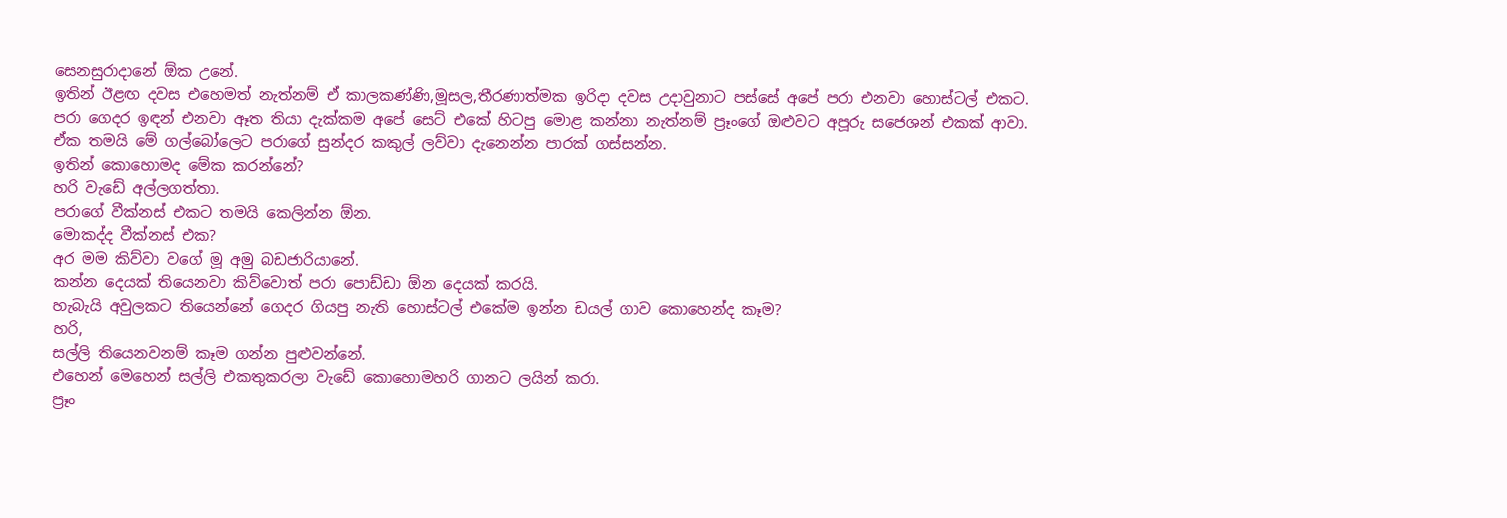සෙනසුරාදානේ ඕක උනේ.
ඉතින් ඊළඟ දවස එහෙමත් නැත්නම් ඒ කාලකණ්ණි,මූසල,තීරණාත්මක ඉරිදා දවස උදාවුනාට පස්සේ අපේ පරා එනවා හොස්ටල් එකට.
පරා ගෙදර ඉඳන් එනවා ඈත තියා දැක්කම අපේ සෙට් එකේ හිටපු මොළ කන්නා නැත්නම් ප්‍රෑංගේ ඔළුවට අපූරු සජෙශන් එකක් ආවා.
ඒක තමයි මේ ගල්බෝලෙට පරාගේ සුන්දර කකුල් ලව්වා දැනෙන්න පාරක් ගස්සන්න.
ඉතින් කොහොමද මේක කරන්නේ?
හරි වැඩේ අල්ලගත්තා.
පරාගේ වීක්නස් එකට තමයි කෙලින්න ඕන.
මොකද්ද වීක්නස් එක?
අර මම කිව්වා වගේ මූ අමු බඩජාරියානේ.
කන්න දෙයක් තියෙනවා කිව්වොත් පරා පොඩ්ඩා ඕන දෙයක් කරයි.
හැබැයි අවුලකට තියෙන්නේ ගෙදර ගියපු නැති හොස්ටල් එකේම ඉන්න ඩයල් ගාව කොහෙන්ද කෑම?
හරි,
සල්ලි තියෙනවනම් කෑම ගන්න පුළුවන්නේ.
එහෙන් මෙහෙන් සල්ලි එකතුකරලා වැඩේ කොහොමහරි ගානට ලයින් කරා.
ප්‍රෑං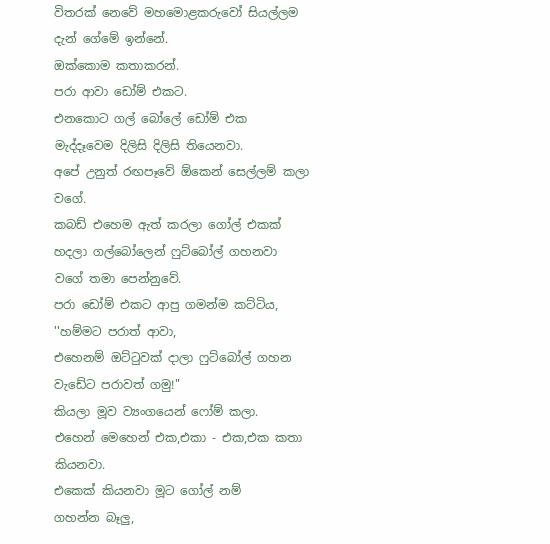විතරක් නෙවේ මහමොළකරුවෝ සියල්ලම දැන් ගේමේ ඉන්නේ.
ඔක්කොම කතාකරන්.
පරා ආවා ඩෝම් එකට.
එනකොට ගල් බෝලේ ඩෝම් එක මැද්දෑවෙම දිලිසි දිලිසි තියෙනවා.
අපේ උනුත් රඟපෑවේ ඕකෙන් සෙල්ලම් කලා වගේ.
කබඩ් එහෙම ඇත් කරලා ගෝල් එකක් හදලා ගල්බෝලෙන් ෆුට්බෝල් ගහනවා වගේ තමා පෙන්නුවේ.
පරා ඩෝම් එකට ආපු ගමන්ම කට්‍ටිය,
''හම්මට පරාත් ආවා,
එහෙනම් ඔට්ටුවක් දාලා ෆුට්බෝල් ගහන වැඩේට පරාවත් ගමු!"
කියලා මූව ව්‍යංගයෙන් ෆෝම් කලා.
එහෙන් මෙහෙන් එක,එකා - එක,එක කතා කියනවා.
එකෙක් කියනවා මූට ගෝල් නම්
ගහන්න බෑලු,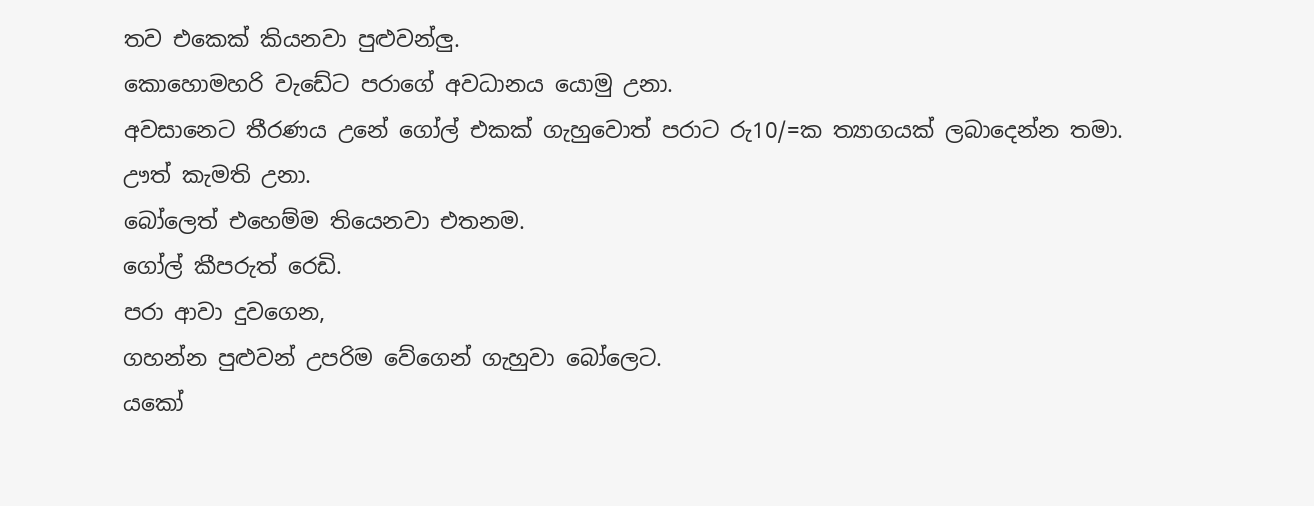තව එකෙක් කියනවා පුළුවන්ලු.
කොහොමහරි වැඩේට පරාගේ අවධානය යොමු උනා.
අවසානෙට තීරණය උනේ ගෝල් එකක් ගැහුවොත් පරාට රු10/=ක ත්‍යාගයක් ලබාදෙන්න තමා.
ඌත් කැමති උනා.
බෝලෙත් එහෙම්ම තියෙනවා එතනම.
ගෝල් කීපරුත් රෙඩි.
පරා ආවා දුවගෙන,
ගහන්න පුළුවන් උපරිම වේගෙන් ගැහුවා බෝලෙට.
යකෝ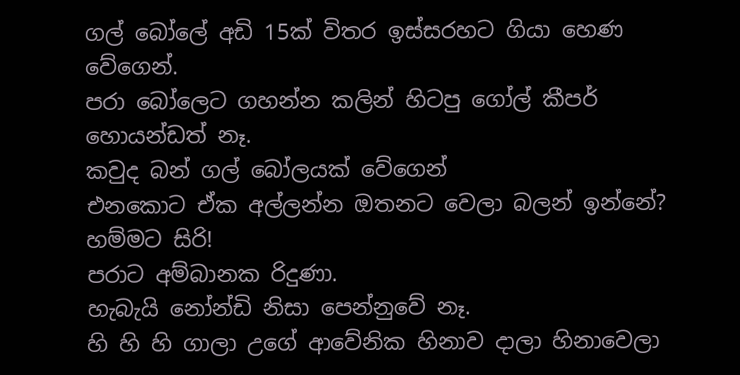ගල් බෝලේ අඩි 15ක් විතර ඉස්සරහට ගියා හෙණ වේගෙන්.
පරා බෝලෙට ගහන්න කලින් හිටපු ගෝල් කීපර් හොයන්ඩත් නෑ.
කවුද බන් ගල් බෝලයක් වේගෙන්
එනකොට ඒක අල්ලන්න ඔතනට වෙලා බලන් ඉන්නේ?
හම්මට සිරි!
පරාට අම්බානක රිදුණා.
හැබැයි නෝන්ඩි නිසා පෙන්නුවේ නෑ.
හි හි හි ගාලා උගේ ආවේනික හිනාව දාලා හිනාවෙලා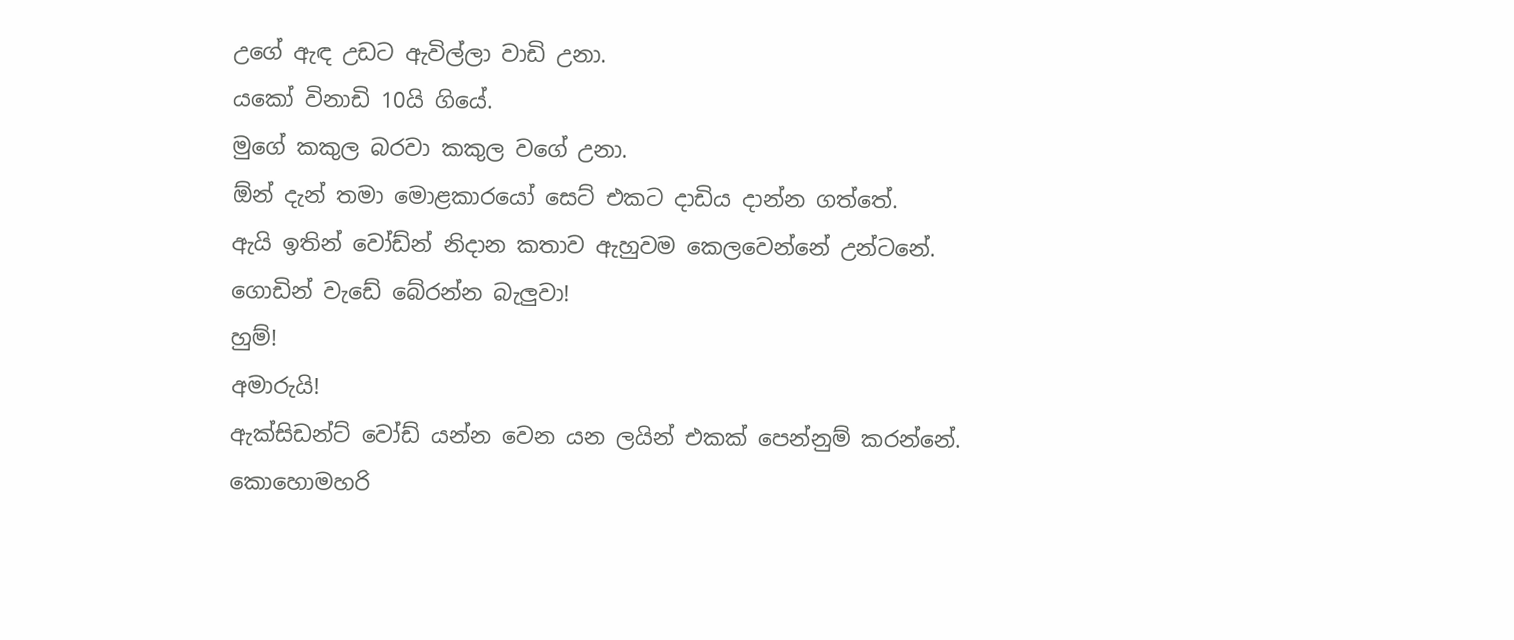උගේ ඇඳ උඩට ඇවිල්ලා වාඩි උනා.
යකෝ විනාඩි 10යි ගියේ.
මුගේ කකුල බරවා කකුල වගේ උනා.
ඕන් දැන් තමා මොළකාරයෝ සෙට් එකට දාඩිය දාන්න ගත්තේ.
ඇයි ඉතින් වෝඩ්න් නිදාන කතාව ඇහුවම කෙලවෙන්නේ උන්ටනේ.
ගොඩින් වැඩේ බේරන්න බැලුවා!
හුම්!
අමාරුයි!
ඇක්සිඩන්ට් වෝඩ් යන්න වෙන යන ලයින් එකක් පෙන්නුම් කරන්නේ.
කොහොමහරි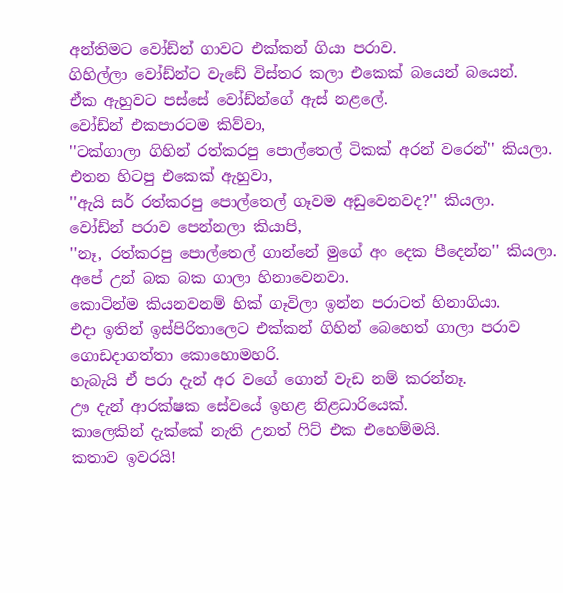අන්තිමට වෝඩ්න් ගාවට එක්කන් ගියා පරාව.
ගිහිල්ලා වෝඩ්න්ට වැඩේ විස්තර කලා එකෙක් බයෙන් බයෙන්.
ඒක ඇහුවට පස්සේ වෝඩ්න්ගේ ඇස් නළලේ.
වෝඩ්න් එකපාරටම කිව්වා,
''ටක්ගාලා ගිහින් රත්කරපු පොල්තෙල් ටිකක් අරන් වරෙන්'' කියලා.
එතන හිටපු එකෙක් ඇහුවා,
''ඇයි සර් රත්කරපු පොල්තෙල් ගෑවම අඩුවෙනවද?'' කියලා.
වෝඩ්න් පරාව පෙන්නලා කියාපි,
''නෑ, රත්කරපු පොල්තෙල් ගාන්නේ මුගේ අං දෙක පීදෙන්න'' කියලා.
අපේ උන් බක බක ගාලා හිනාවෙනවා.
කොටින්ම කියනවනම් හික් ගෑවිලා ඉන්න පරාටත් හිනාගියා.
එදා ඉතින් ඉස්පිරිතාලෙට එක්කන් ගිහින් බෙහෙත් ගාලා පරාව ගොඩදාගත්තා කොහොමහරි.
හැබැයි ඒ පරා දැන් අර වගේ ගොන් වැඩ නම් කරන්නෑ.
ඌ දැන් ආරක්ෂක සේවයේ ඉහළ නිළධාරියෙක්.
කාලෙකින් දැක්කේ නැති උනත් ෆිට් එක එහෙම්මයි.
කතාව ඉවරයි!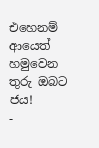එහෙනම් ආයෙත් හමුවෙන තුරු ඔබට ජය!
-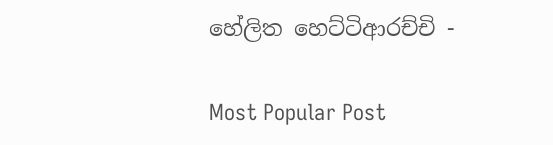හේලිත හෙට්ටිආරච්චි -

Most Popular Post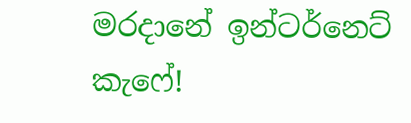මරදානේ ඉන්ටර්නෙට් කැෆේ!